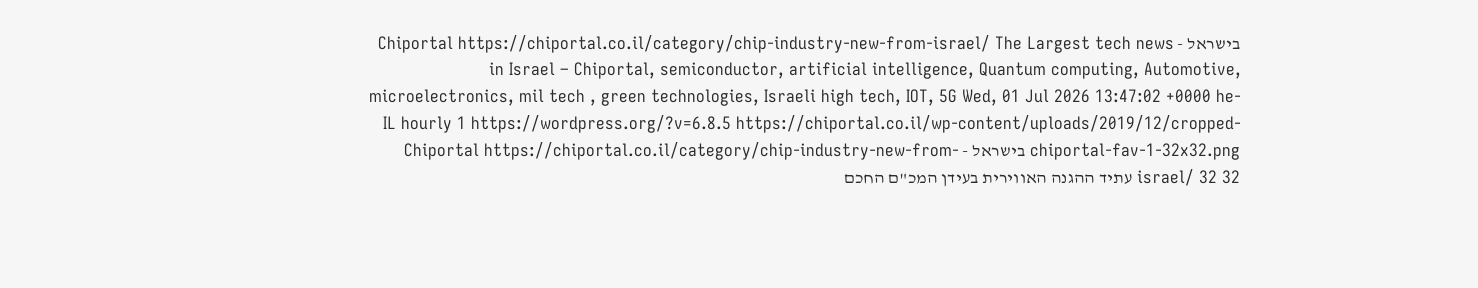בישראל - Chiportal https://chiportal.co.il/category/chip-industry-new-from-israel/ The Largest tech news in Israel – Chiportal, semiconductor, artificial intelligence, Quantum computing, Automotive, microelectronics, mil tech , green technologies, Israeli high tech, IOT, 5G Wed, 01 Jul 2026 13:47:02 +0000 he-IL hourly 1 https://wordpress.org/?v=6.8.5 https://chiportal.co.il/wp-content/uploads/2019/12/cropped-chiportal-fav-1-32x32.png בישראל - Chiportal https://chiportal.co.il/category/chip-industry-new-from-israel/ 32 32 עתיד ההגנה האווירית בעידן המכ"ם החכם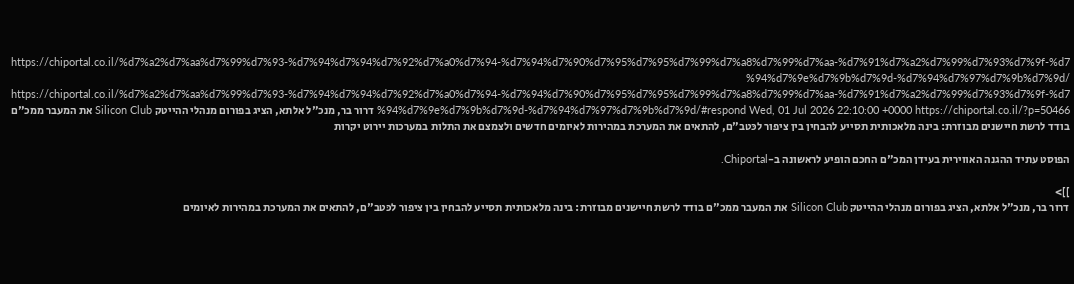https://chiportal.co.il/%d7%a2%d7%aa%d7%99%d7%93-%d7%94%d7%94%d7%92%d7%a0%d7%94-%d7%94%d7%90%d7%95%d7%95%d7%99%d7%a8%d7%99%d7%aa-%d7%91%d7%a2%d7%99%d7%93%d7%9f-%d7%94%d7%9e%d7%9b%d7%9d-%d7%94%d7%97%d7%9b%d7%9d/ https://chiportal.co.il/%d7%a2%d7%aa%d7%99%d7%93-%d7%94%d7%94%d7%92%d7%a0%d7%94-%d7%94%d7%90%d7%95%d7%95%d7%99%d7%a8%d7%99%d7%aa-%d7%91%d7%a2%d7%99%d7%93%d7%9f-%d7%94%d7%9e%d7%9b%d7%9d-%d7%94%d7%97%d7%9b%d7%9d/#respond Wed, 01 Jul 2026 22:10:00 +0000 https://chiportal.co.il/?p=50466 דרור בר, מנכ"ל אלתא, הציג בפורום מנהלי ההייטק Silicon Club את המעבר ממכ"ם בודד לרשת חיישנים מבוזרת: בינה מלאכותית תסייע להבחין בין ציפור לכּטב"ם, להתאים את המערכת במהירות לאיומים חדשים ולצמצם את התלות במערכות יירוט יקרות

הפוסט עתיד ההגנה האווירית בעידן המכ"ם החכם הופיע לראשונה ב-Chiportal.

]]>
דרור בר, מנכ"ל אלתא, הציג בפורום מנהלי ההייטק Silicon Club את המעבר ממכ"ם בודד לרשת חיישנים מבוזרת: בינה מלאכותית תסייע להבחין בין ציפור לכּטב"ם, להתאים את המערכת במהירות לאיומים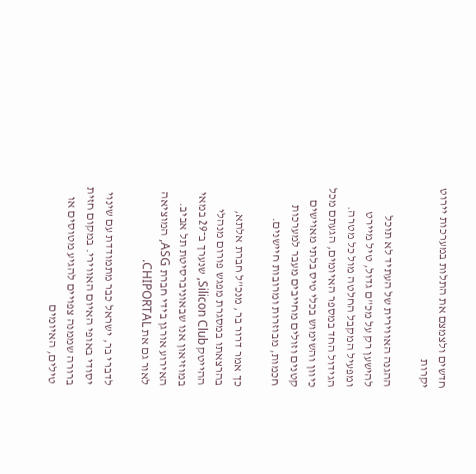חדשים ולצמצם את התלות במערכות יירוט יקרות

ההגנה האווירית של העתיד לא תוכל להישען רק על מכ"ם גדול, טיל מיירט ומפעיל המקבל החלטה מול כל מטרה. הגידול החד במספר האיומים, הגעתם מכל כיוון והשימוש בכלי טיס בלתי מאוישים קטנים וזולים מחייבים מעבר למערכות חכמות, מבוזרות ומרובות חיישנים.

כך אמר דרור בר, מנכ"ל חברת אלתא, בהרצאתו במסגרת מפגש פורום מנהלי ההייטק Silicon Club, שנערך ב־29 במאי במוזיאון אנו שבאוניברסיטת תל אביב. האירוע אורגן בידי חברת ASG, המוציאה לאור גם את CHIPORTAL.

לדברי בר, ישראל כבר מתמודדת עם שינוי יסודי באופי האיום האווירי. במקום חזית ברורה שממנה צפויים להגיע מטוסים או טילים, האיומים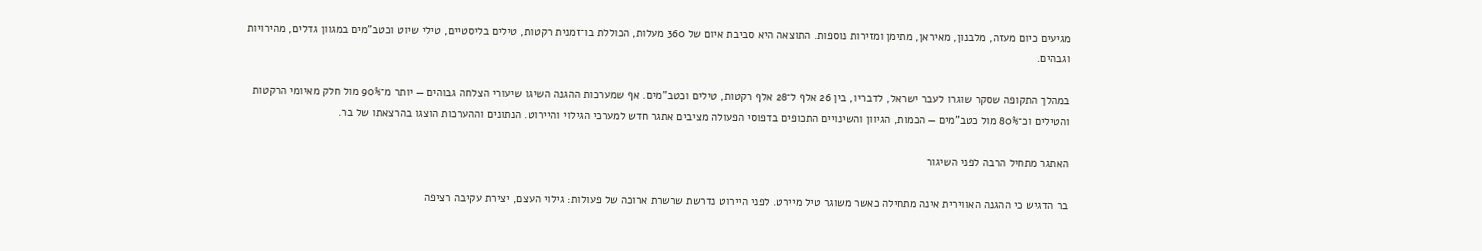מגיעים כיום מעזה, מלבנון, מאיראן, מתימן ומזירות נוספות. התוצאה היא סביבת איום של 360 מעלות, הכוללת בו־זמנית רקטות, טילים בליסטיים, טילי שיוט וכטב"מים במגוון גדלים, מהירויות וגבהים.

במהלך התקופה שסקר שוגרו לעבר ישראל, לדבריו, בין 26 אלף ל־28 אלף רקטות, טילים וכטב"מים. אף שמערכות ההגנה השיגו שיעורי הצלחה גבוהים — יותר מ־90% מול חלק מאיומי הרקטות והטילים וכ־80% מול כטב"מים — הכמות, הגיוון והשינויים התכופים בדפוסי הפעולה מציבים אתגר חדש למערכי הגילוי והיירוט. הנתונים וההערכות הוצגו בהרצאתו של בר.

האתגר מתחיל הרבה לפני השיגור

בר הדגיש כי ההגנה האווירית אינה מתחילה כאשר משוגר טיל מיירט. לפני היירוט נדרשת שרשרת ארוכה של פעולות: גילוי העצם, יצירת עקיבה רציפה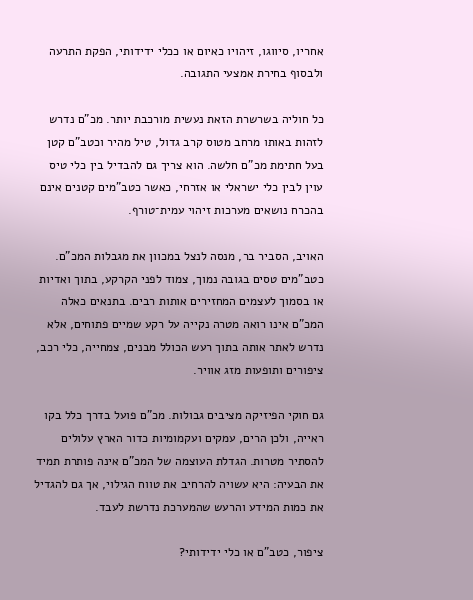אחריו, סיווגו, זיהויו כאיום או ככלי ידידותי, הפקת התרעה ולבסוף בחירת אמצעי התגובה.

כל חוליה בשרשרת הזאת נעשית מורכבת יותר. מכ"ם נדרש לזהות באותו מרחב מטוס קרב גדול, טיל מהיר וכטב"ם קטן בעל חתימת מכ"ם חלשה. הוא צריך גם להבדיל בין כלי טיס עוין לבין כלי ישראלי או אזרחי, כאשר כטב"מים קטנים אינם בהכרח נושאים מערכות זיהוי עמית־טורף.

האויב, הסביר בר, מנסה לנצל במכוון את מגבלות המכ"ם. כטב"מים טסים בגובה נמוך, צמוד לפני הקרקע, בתוך ואדיות או בסמוך לעצמים המחזירים אותות רבים. בתנאים כאלה המכ"ם אינו רואה מטרה נקייה על רקע שמיים פתוחים, אלא נדרש לאתר אותה בתוך רעש הכולל מבנים, צמחייה, כלי רכב, ציפורים ותופעות מזג אוויר.

גם חוקי הפיזיקה מציבים גבולות. מכ"ם פועל בדרך כלל בקו ראייה, ולכן הרים, עמקים ועקמומיות כדור הארץ עלולים להסתיר מטרות. הגדלת העוצמה של המכ"ם אינה פותרת תמיד את הבעיה: היא עשויה להרחיב את טווח הגילוי, אך גם להגדיל את כמות המידע והרעש שהמערכת נדרשת לעבד.

ציפור, כטב"ם או כלי ידידותי?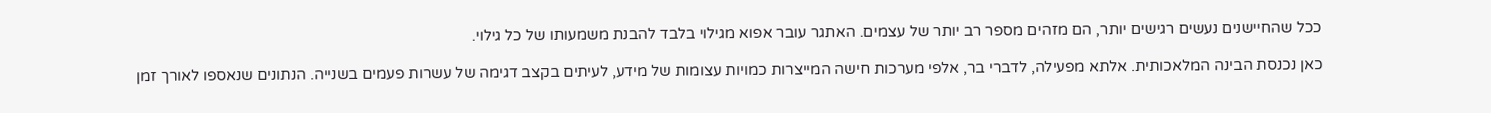ככל שהחיישנים נעשים רגישים יותר, הם מזהים מספר רב יותר של עצמים. האתגר עובר אפוא מגילוי בלבד להבנת משמעותו של כל גילוי.

כאן נכנסת הבינה המלאכותית. אלתא מפעילה, לדברי בר, אלפי מערכות חישה המייצרות כמויות עצומות של מידע, לעיתים בקצב דגימה של עשרות פעמים בשנייה. הנתונים שנאספו לאורך זמן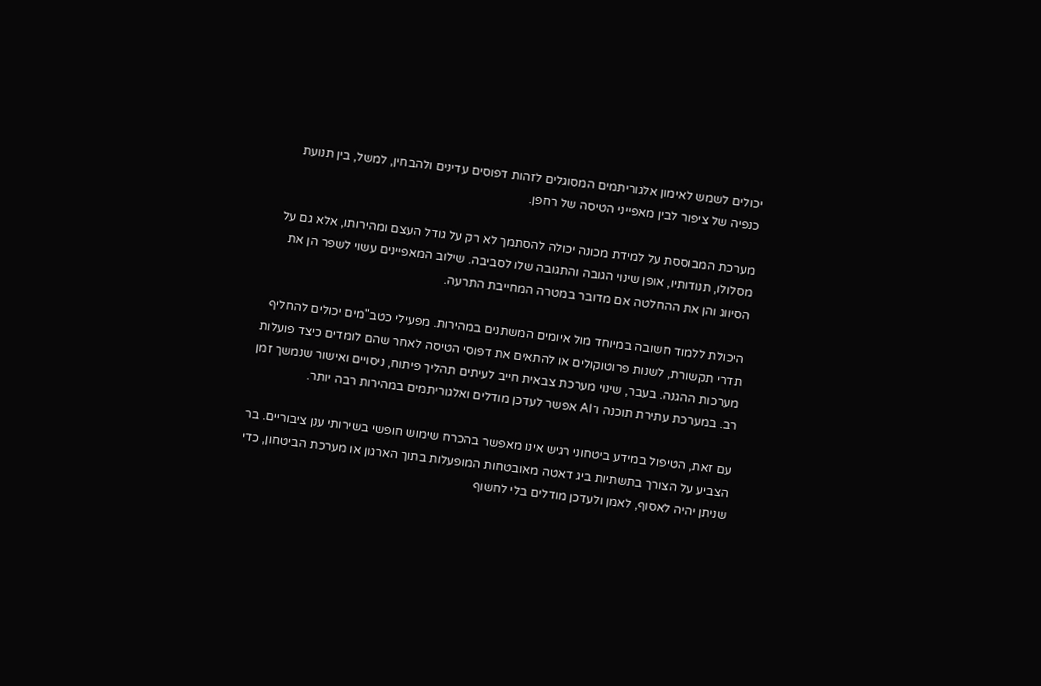יכולים לשמש לאימון אלגוריתמים המסוגלים לזהות דפוסים עדינים ולהבחין, למשל, בין תנועת כנפיה של ציפור לבין מאפייני הטיסה של רחפן.

מערכת המבוססת על למידת מכונה יכולה להסתמך לא רק על גודל העצם ומהירותו, אלא גם על מסלולו, תנודותיו, אופן שינוי הגובה והתגובה שלו לסביבה. שילוב המאפיינים עשוי לשפר הן את הסיווג והן את ההחלטה אם מדובר במטרה המחייבת התרעה.

היכולת ללמוד חשובה במיוחד מול איומים המשתנים במהירות. מפעילי כטב"מים יכולים להחליף תדרי תקשורת, לשנות פרוטוקולים או להתאים את דפוסי הטיסה לאחר שהם לומדים כיצד פועלות מערכות ההגנה. בעבר, שינוי מערכת צבאית חייב לעיתים תהליך פיתוח, ניסויים ואישור שנמשך זמן רב. במערכת עתירת תוכנה ו־AI אפשר לעדכן מודלים ואלגוריתמים במהירות רבה יותר.

עם זאת, הטיפול במידע ביטחוני רגיש אינו מאפשר בהכרח שימוש חופשי בשירותי ענן ציבוריים. בר הצביע על הצורך בתשתיות ביג דאטה מאובטחות המופעלות בתוך הארגון או מערכת הביטחון, כדי שניתן יהיה לאסוף, לאמן ולעדכן מודלים בלי לחשוף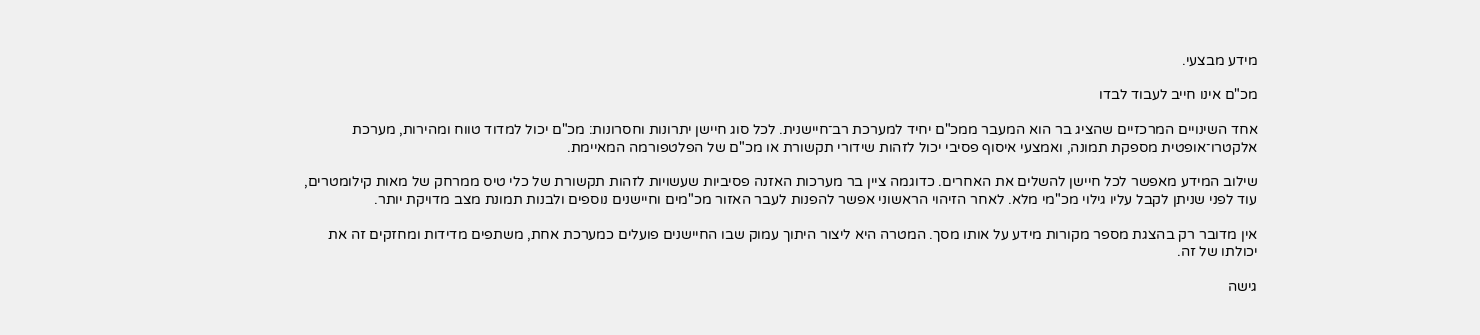מידע מבצעי.

מכ"ם אינו חייב לעבוד לבדו

אחד השינויים המרכזיים שהציג בר הוא המעבר ממכ"ם יחיד למערכת רב־חיישנית. לכל סוג חיישן יתרונות וחסרונות: מכ"ם יכול למדוד טווח ומהירות, מערכת אלקטרו־אופטית מספקת תמונה, ואמצעי איסוף פסיבי יכול לזהות שידורי תקשורת או מכ"ם של הפלטפורמה המאיימת.

שילוב המידע מאפשר לכל חיישן להשלים את האחרים. כדוגמה ציין בר מערכות האזנה פסיביות שעשויות לזהות תקשורת של כלי טיס ממרחק של מאות קילומטרים, עוד לפני שניתן לקבל עליו גילוי מכ"מי מלא. לאחר הזיהוי הראשוני אפשר להפנות לעבר האזור מכ"מים וחיישנים נוספים ולבנות תמונת מצב מדויקת יותר.

אין מדובר רק בהצגת מספר מקורות מידע על אותו מסך. המטרה היא ליצור היתוך עמוק שבו החיישנים פועלים כמערכת אחת, משתפים מדידות ומחזקים זה את יכולתו של זה.

גישה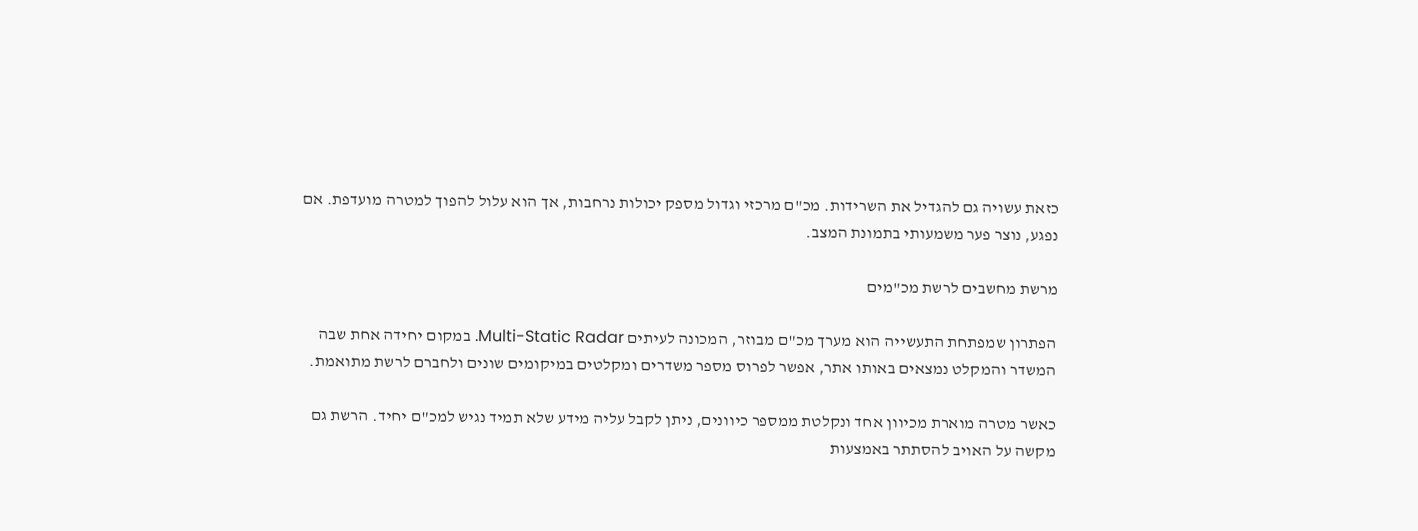כזאת עשויה גם להגדיל את השרידות. מכ"ם מרכזי וגדול מספק יכולות נרחבות, אך הוא עלול להפוך למטרה מועדפת. אם נפגע, נוצר פער משמעותי בתמונת המצב.

מרשת מחשבים לרשת מכ"מים

הפתרון שמפתחת התעשייה הוא מערך מכ"ם מבוזר, המכונה לעיתים Multi-Static Radar. במקום יחידה אחת שבה המשדר והמקלט נמצאים באותו אתר, אפשר לפרוס מספר משדרים ומקלטים במיקומים שונים ולחברם לרשת מתואמת.

כאשר מטרה מוארת מכיוון אחד ונקלטת ממספר כיוונים, ניתן לקבל עליה מידע שלא תמיד נגיש למכ"ם יחיד. הרשת גם מקשה על האויב להסתתר באמצעות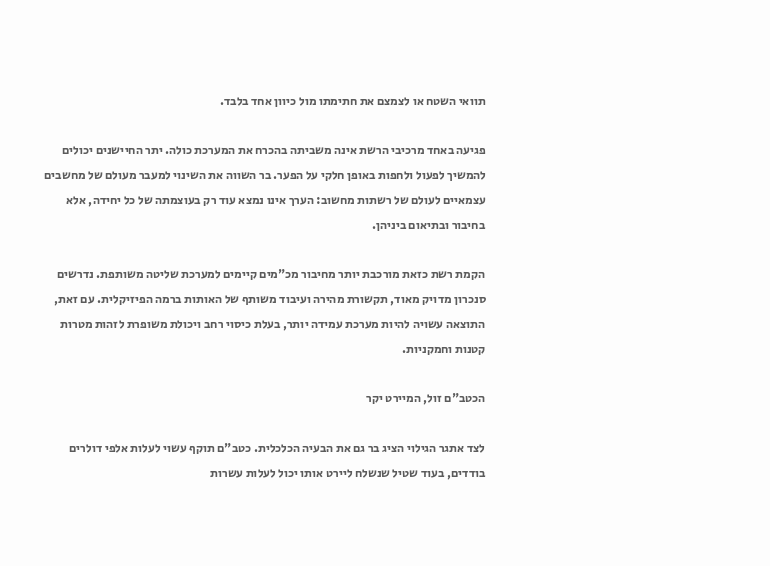תוואי השטח או לצמצם את חתימתו מול כיוון אחד בלבד.

פגיעה באחד מרכיבי הרשת אינה משביתה בהכרח את המערכת כולה. יתר החיישנים יכולים להמשיך לפעול ולחפות באופן חלקי על הפער. בר השווה את השינוי למעבר מעולם של מחשבים עצמאיים לעולם של רשתות מחשוב: הערך אינו נמצא עוד רק בעוצמתה של כל יחידה, אלא בחיבור ובתיאום ביניהן.

הקמת רשת כזאת מורכבת יותר מחיבור מכ"מים קיימים למערכת שליטה משותפת. נדרשים סנכרון מדויק מאוד, תקשורת מהירה ועיבוד משותף של האותות ברמה הפיזיקלית. עם זאת, התוצאה עשויה להיות מערכת עמידה יותר, בעלת כיסוי רחב ויכולת משופרת לזהות מטרות קטנות וחמקניות.

הכטב"ם זול, המיירט יקר

לצד אתגר הגילוי הציג בר גם את הבעיה הכלכלית. כטב"ם תוקף עשוי לעלות אלפי דולרים בודדים, בעוד שטיל שנשלח ליירט אותו יכול לעלות עשרות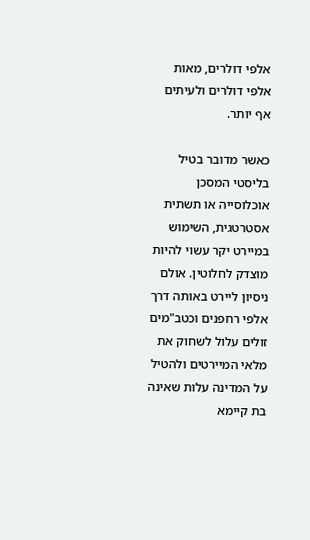אלפי דולרים, מאות אלפי דולרים ולעיתים אף יותר.

כאשר מדובר בטיל בליסטי המסכן אוכלוסייה או תשתית אסטרטגית, השימוש במיירט יקר עשוי להיות מוצדק לחלוטין. אולם ניסיון ליירט באותה דרך אלפי רחפנים וכטב"מים זולים עלול לשחוק את מלאי המיירטים ולהטיל על המדינה עלות שאינה בת קיימא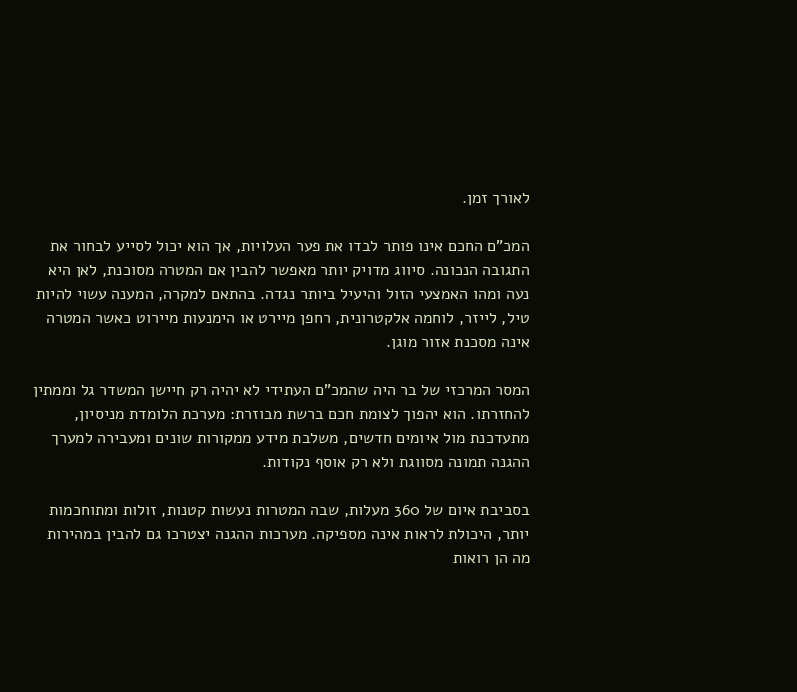לאורך זמן.

המכ"ם החכם אינו פותר לבדו את פער העלויות, אך הוא יכול לסייע לבחור את התגובה הנכונה. סיווג מדויק יותר מאפשר להבין אם המטרה מסוכנת, לאן היא נעה ומהו האמצעי הזול והיעיל ביותר נגדה. בהתאם למקרה, המענה עשוי להיות טיל, לייזר, לוחמה אלקטרונית, רחפן מיירט או הימנעות מיירוט כאשר המטרה אינה מסכנת אזור מוגן.

המסר המרכזי של בר היה שהמכ"ם העתידי לא יהיה רק חיישן המשדר גל וממתין להחזרתו. הוא יהפוך לצומת חכם ברשת מבוזרת: מערכת הלומדת מניסיון, מתעדכנת מול איומים חדשים, משלבת מידע ממקורות שונים ומעבירה למערך ההגנה תמונה מסווגת ולא רק אוסף נקודות.

בסביבת איום של 360 מעלות, שבה המטרות נעשות קטנות, זולות ומתוחכמות יותר, היכולת לראות אינה מספיקה. מערכות ההגנה יצטרכו גם להבין במהירות מה הן רואות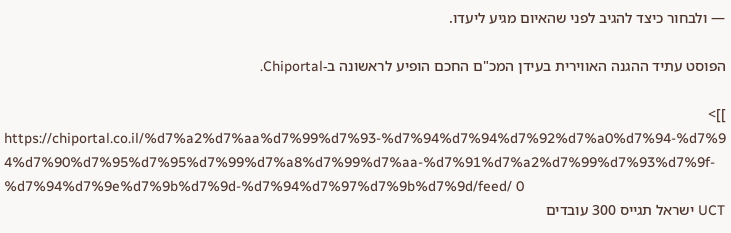— ולבחור כיצד להגיב לפני שהאיום מגיע ליעדו.

הפוסט עתיד ההגנה האווירית בעידן המכ"ם החכם הופיע לראשונה ב-Chiportal.

]]>
https://chiportal.co.il/%d7%a2%d7%aa%d7%99%d7%93-%d7%94%d7%94%d7%92%d7%a0%d7%94-%d7%94%d7%90%d7%95%d7%95%d7%99%d7%a8%d7%99%d7%aa-%d7%91%d7%a2%d7%99%d7%93%d7%9f-%d7%94%d7%9e%d7%9b%d7%9d-%d7%94%d7%97%d7%9b%d7%9d/feed/ 0
UCT ישראל תגייס 300 עובדים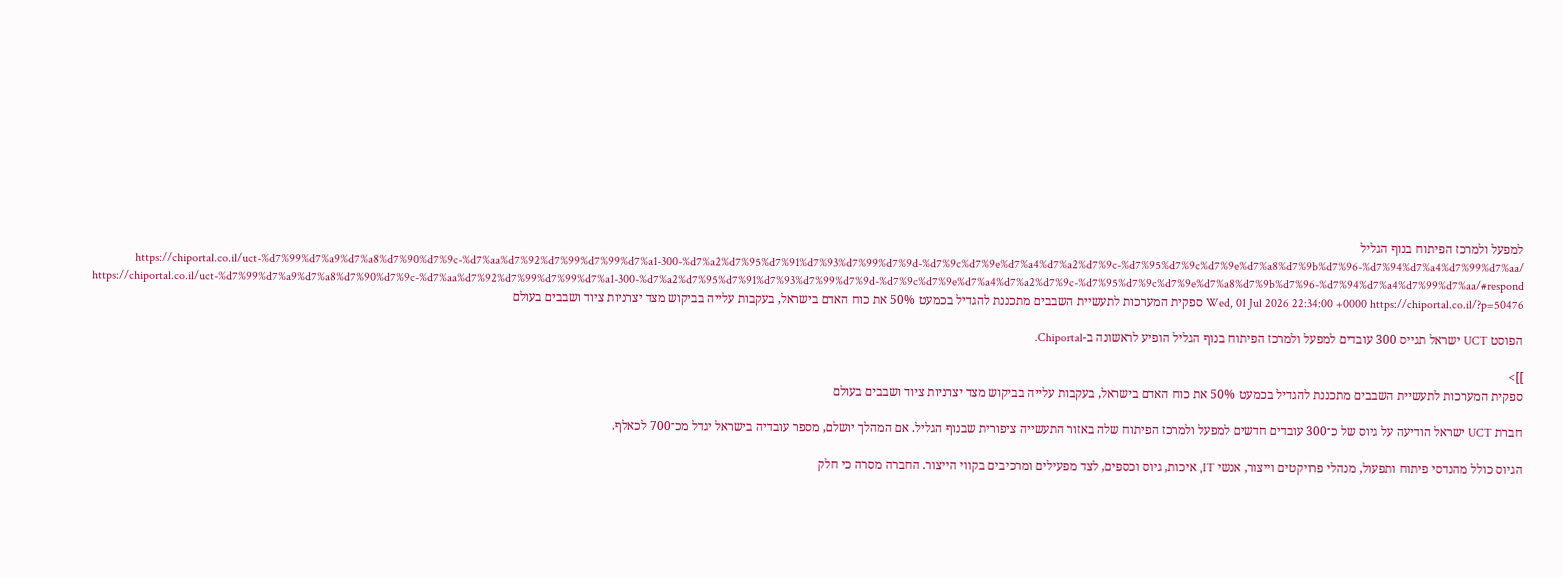למפעל ולמרכז הפיתוח בנוף הגליל https://chiportal.co.il/uct-%d7%99%d7%a9%d7%a8%d7%90%d7%9c-%d7%aa%d7%92%d7%99%d7%99%d7%a1-300-%d7%a2%d7%95%d7%91%d7%93%d7%99%d7%9d-%d7%9c%d7%9e%d7%a4%d7%a2%d7%9c-%d7%95%d7%9c%d7%9e%d7%a8%d7%9b%d7%96-%d7%94%d7%a4%d7%99%d7%aa/ https://chiportal.co.il/uct-%d7%99%d7%a9%d7%a8%d7%90%d7%9c-%d7%aa%d7%92%d7%99%d7%99%d7%a1-300-%d7%a2%d7%95%d7%91%d7%93%d7%99%d7%9d-%d7%9c%d7%9e%d7%a4%d7%a2%d7%9c-%d7%95%d7%9c%d7%9e%d7%a8%d7%9b%d7%96-%d7%94%d7%a4%d7%99%d7%aa/#respond Wed, 01 Jul 2026 22:34:00 +0000 https://chiportal.co.il/?p=50476 ספקית המערכות לתעשיית השבבים מתכננת להגדיל בכמעט 50% את כוח האדם בישראל, בעקבות עלייה בביקוש מצד יצרניות ציוד ושבבים בעולם

הפוסט UCT ישראל תגייס 300 עובדים למפעל ולמרכז הפיתוח בנוף הגליל הופיע לראשונה ב-Chiportal.

]]>
ספקית המערכות לתעשיית השבבים מתכננת להגדיל בכמעט 50% את כוח האדם בישראל, בעקבות עלייה בביקוש מצד יצרניות ציוד ושבבים בעולם

חברת UCT ישראל הודיעה על גיוס של כ־300 עובדים חדשים למפעל ולמרכז הפיתוח שלה באזור התעשייה ציפורית שבנוף הגליל. אם המהלך יושלם, מספר עובדיה בישראל יגדל מכ־700 לכאלף.

הגיוס כולל מהנדסי פיתוח ותפעול, מנהלי פרויקטים וייצור, אנשי IT, איכות, גיוס וכספים, לצד מפעילים ומרכיבים בקווי הייצור. החברה מסרה כי חלק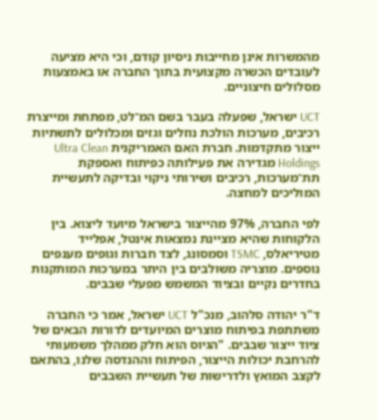מהמשרות אינן מחייבות ניסיון קודם, וכי היא מציעה לעובדים הכשרה מקצועית בתוך החברה או באמצעות מסלולים חיצוניים.

UCT ישראל, שפעלה בעבר בשם המ־לט, מפתחת ומייצרת רכיבים, מערכות הולכת נוזלים וגזים ומכלולים לתשתיות ייצור מתקדמות. חברת האם האמריקנית Ultra Clean Holdings מגדירה את פעילותה כפיתוח ואספקת תת־מערכות, רכיבים ושירותי ניקוי ובדיקה לתעשיית המוליכים למחצה.

לפי החברה, 97% מהייצור בישראל מיועד ליצוא. בין הלקוחות שהיא מציינת נמצאות אינטל, אפלייד מטיריאלס, TSMC וסמסונג, לצד חברות וגופים מענפים נוספים. מוצריה משולבים בין היתר במערכות המותקנות בחדרים נקיים ובציוד המשמש מפעלי שבבים.

ד"ר יהודה סלהוב, מנכ"ל UCT ישראל, אמר כי החברה משתתפת בפיתוח מוצרים המיועדים לדורות הבאים של ציוד ייצור שבבים. "הגיוס הוא חלק ממהלך משמעותי להרחבת יכולות הייצור, הפיתוח וההנדסה שלנו, בהתאם לקצב המואץ ולדרישות של תעשיית השבבים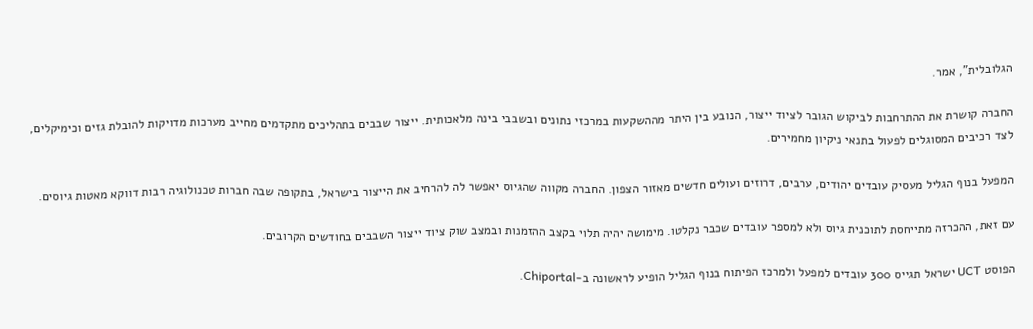הגלובלית", אמר.

החברה קושרת את ההתרחבות לביקוש הגובר לציוד ייצור, הנובע בין היתר מההשקעות במרכזי נתונים ובשבבי בינה מלאכותית. ייצור שבבים בתהליכים מתקדמים מחייב מערכות מדויקות להובלת גזים וכימיקלים, לצד רכיבים המסוגלים לפעול בתנאי ניקיון מחמירים.

המפעל בנוף הגליל מעסיק עובדים יהודים, ערבים, דרוזים ועולים חדשים מאזור הצפון. החברה מקווה שהגיוס יאפשר לה להרחיב את הייצור בישראל, בתקופה שבה חברות טכנולוגיה רבות דווקא מאטות גיוסים.

עם זאת, ההכרזה מתייחסת לתוכנית גיוס ולא למספר עובדים שכבר נקלטו. מימושה יהיה תלוי בקצב ההזמנות ובמצב שוק ציוד ייצור השבבים בחודשים הקרובים.

הפוסט UCT ישראל תגייס 300 עובדים למפעל ולמרכז הפיתוח בנוף הגליל הופיע לראשונה ב-Chiportal.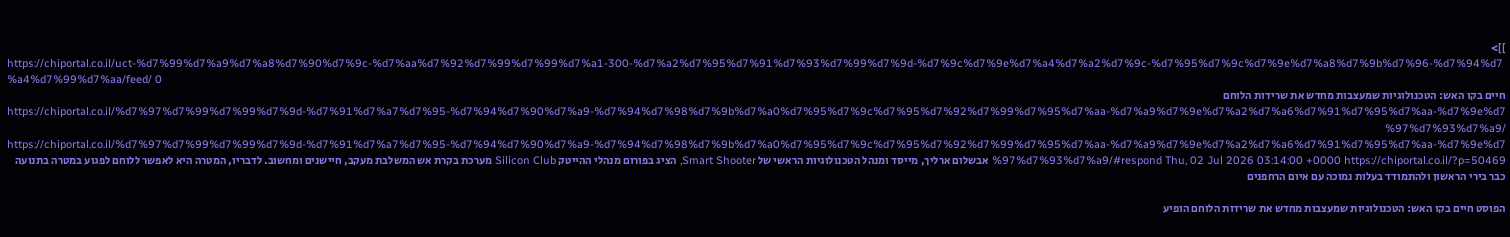]]>
https://chiportal.co.il/uct-%d7%99%d7%a9%d7%a8%d7%90%d7%9c-%d7%aa%d7%92%d7%99%d7%99%d7%a1-300-%d7%a2%d7%95%d7%91%d7%93%d7%99%d7%9d-%d7%9c%d7%9e%d7%a4%d7%a2%d7%9c-%d7%95%d7%9c%d7%9e%d7%a8%d7%9b%d7%96-%d7%94%d7%a4%d7%99%d7%aa/feed/ 0
חיים בקו האש: הטכנולוגיות שמעצבות מחדש את שרידות הלוחם https://chiportal.co.il/%d7%97%d7%99%d7%99%d7%9d-%d7%91%d7%a7%d7%95-%d7%94%d7%90%d7%a9-%d7%94%d7%98%d7%9b%d7%a0%d7%95%d7%9c%d7%95%d7%92%d7%99%d7%95%d7%aa-%d7%a9%d7%9e%d7%a2%d7%a6%d7%91%d7%95%d7%aa-%d7%9e%d7%97%d7%93%d7%a9/ https://chiportal.co.il/%d7%97%d7%99%d7%99%d7%9d-%d7%91%d7%a7%d7%95-%d7%94%d7%90%d7%a9-%d7%94%d7%98%d7%9b%d7%a0%d7%95%d7%9c%d7%95%d7%92%d7%99%d7%95%d7%aa-%d7%a9%d7%9e%d7%a2%d7%a6%d7%91%d7%95%d7%aa-%d7%9e%d7%97%d7%93%d7%a9/#respond Thu, 02 Jul 2026 03:14:00 +0000 https://chiportal.co.il/?p=50469 אבשלום ארליך, מייסד ומנהל הטכנולוגיות הראשי של Smart Shooter, הציג בפורום מנהלי ההייטק Silicon Club מערכת בקרת אש המשלבת מעקב, חיישנים ומחשוב. לדבריו, המטרה היא לאפשר ללוחם לפגוע במטרה בתנועה כבר בירי הראשון ולהתמודד בעלות נמוכה עם איום הרחפנים

הפוסט חיים בקו האש: הטכנולוגיות שמעצבות מחדש את שרידות הלוחם הופיע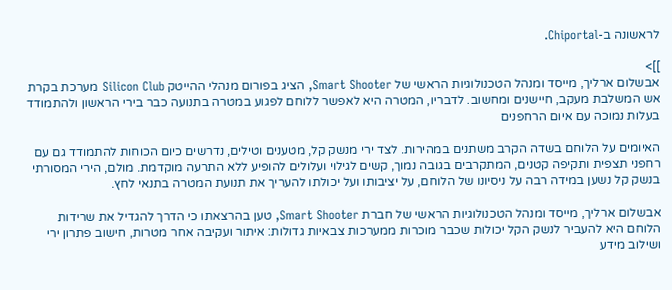לראשונה ב-Chiportal.

]]>
אבשלום ארליך, מייסד ומנהל הטכנולוגיות הראשי של Smart Shooter, הציג בפורום מנהלי ההייטק Silicon Club מערכת בקרת אש המשלבת מעקב, חיישנים ומחשוב. לדבריו, המטרה היא לאפשר ללוחם לפגוע במטרה בתנועה כבר בירי הראשון ולהתמודד בעלות נמוכה עם איום הרחפנים

האיומים על הלוחם בשדה הקרב משתנים במהירות. לצד ירי מנשק קל, מטענים וטילים, נדרשים כיום הכוחות להתמודד גם עם רחפני תצפית ותקיפה קטנים, המתקרבים בגובה נמוך, קשים לגילוי ועלולים להופיע ללא התרעה מוקדמת. מולם, הירי המסורתי בנשק קל נשען במידה רבה על ניסיונו של הלוחם, על יציבותו ועל יכולתו להעריך את תנועת המטרה בתנאי לחץ.

אבשלום ארליך, מייסד ומנהל הטכנולוגיות הראשי של חברת Smart Shooter, טען בהרצאתו כי הדרך להגדיל את שרידות הלוחם היא להעביר לנשק הקל יכולות שכבר מוכרות ממערכות צבאיות גדולות: איתור ועקיבה אחר מטרות, חישוב פתרון ירי ושילוב מידע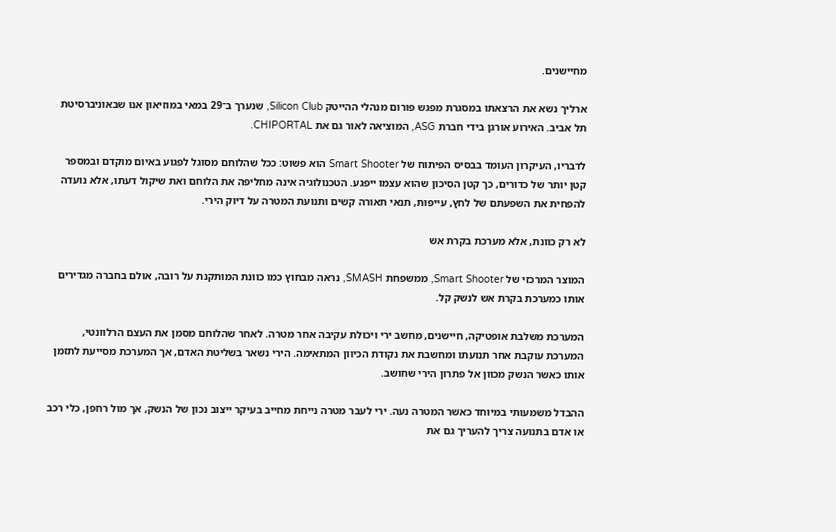מחיישנים.

ארליך נשא את הרצאתו במסגרת מפגש פורום מנהלי ההייטק Silicon Club, שנערך ב־29 במאי במוזיאון אנו שבאוניברסיטת תל אביב. האירוע אורגן בידי חברת ASG, המוציאה לאור גם את CHIPORTAL.

לדבריו, העיקרון העומד בבסיס הפיתוח של Smart Shooter הוא פשוט: ככל שהלוחם מסוגל לפגוע באיום מוקדם ובמספר קטן יותר של כדורים, כך קטן הסיכון שהוא עצמו ייפגע. הטכנולוגיה אינה מחליפה את הלוחם ואת שיקול דעתו, אלא נועדה להפחית את השפעתם של לחץ, עייפות, תנאי תאורה קשים ותנועת המטרה על דיוק הירי.

לא רק כוונת, אלא מערכת בקרת אש

המוצר המרכזי של Smart Shooter, ממשפחת SMASH, נראה מבחוץ כמו כוונת המותקנת על רובה, אולם בחברה מגדירים אותו כמערכת בקרת אש לנשק קל.

המערכת משלבת אופטיקה, חיישנים, מחשב ירי ויכולת עקיבה אחר מטרה. לאחר שהלוחם מסמן את העצם הרלוונטי, המערכת עוקבת אחר תנועתו ומחשבת את נקודת הכיוון המתאימה. הירי נשאר בשליטת האדם, אך המערכת מסייעת לתזמן אותו כאשר הנשק מכוון אל פתרון הירי שחושב.

ההבדל משמעותי במיוחד כאשר המטרה נעה. ירי לעבר מטרה נייחת מחייב בעיקר ייצוב נכון של הנשק, אך מול רחפן, כלי רכב או אדם בתנועה צריך להעריך גם את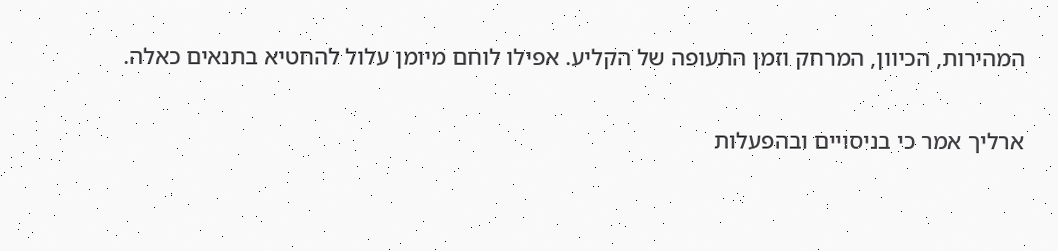המהירות, הכיוון, המרחק וזמן התעופה של הקליע. אפילו לוחם מיומן עלול להחטיא בתנאים כאלה.

ארליך אמר כי בניסויים ובהפעלות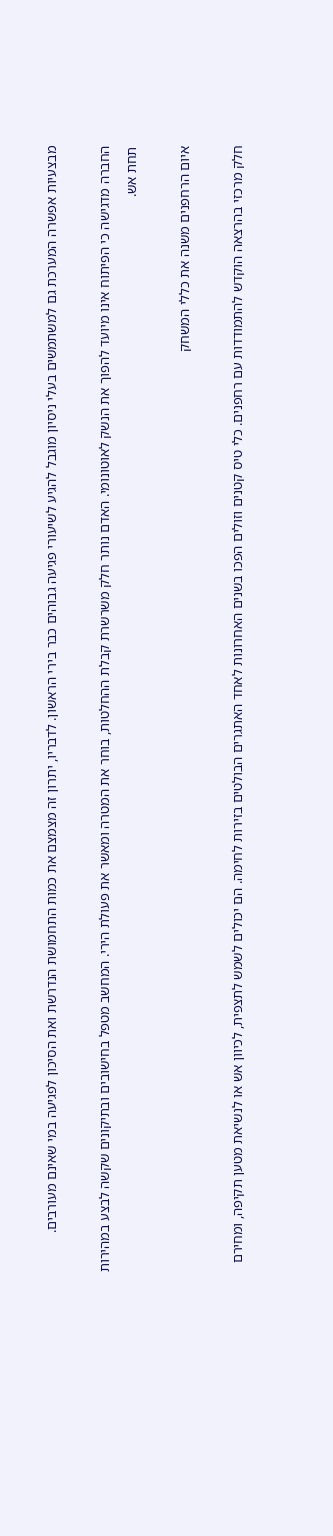מבצעיות אפשרה המערכת גם למשתמשים בעלי ניסיון מוגבל להגיע לשיעורי פגיעה גבוהים כבר בירי הראשון. לדבריו, יתרון זה מצמצם את כמות התחמושת הנדרשת ואת הסיכון לפגיעה במי שאינם מעורבים.

החברה מדגישה כי הפיתוח אינו מיועד להפוך את הנשק לאוטונומי. האדם נותר חלק משרשרת קבלת ההחלטות, בוחר את המטרה ומאשר את פעולת הירי. המחשב מטפל בחישובים ובתיקונים שקשה לבצע במהירות תחת אש.

איום הרחפנים משנה את כללי המשחק

חלק מרכזי בהרצאה הוקדש להתמודדות עם רחפנים. כלי טיס קטנים וזולים הפכו בשנים האחרונות לאחד האתגרים הבולטים בזירות לחימה. הם יכולים לשמש לתצפית, לכיוון אש או לנשיאת מטען תקיפה, ומחירם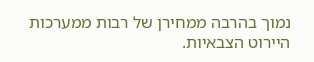נמוך בהרבה ממחירן של רבות ממערכות היירוט הצבאיות.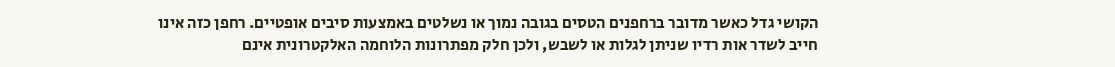הקושי גדל כאשר מדובר ברחפנים הטסים בגובה נמוך או נשלטים באמצעות סיבים אופטיים. רחפן כזה אינו חייב לשדר אות רדיו שניתן לגלות או לשבש, ולכן חלק מפתרונות הלוחמה האלקטרונית אינם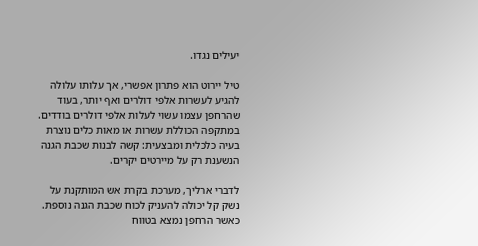יעילים נגדו.

טיל יירוט הוא פתרון אפשרי, אך עלותו עלולה להגיע לעשרות אלפי דולרים ואף יותר, בעוד שהרחפן עצמו עשוי לעלות אלפי דולרים בודדים. במתקפה הכוללת עשרות או מאות כלים נוצרת בעיה כלכלית ומבצעית: קשה לבנות שכבת הגנה הנשענת רק על מיירטים יקרים.

לדברי ארליך, מערכת בקרת אש המותקנת על נשק קל יכולה להעניק לכוח שכבת הגנה נוספת. כאשר הרחפן נמצא בטווח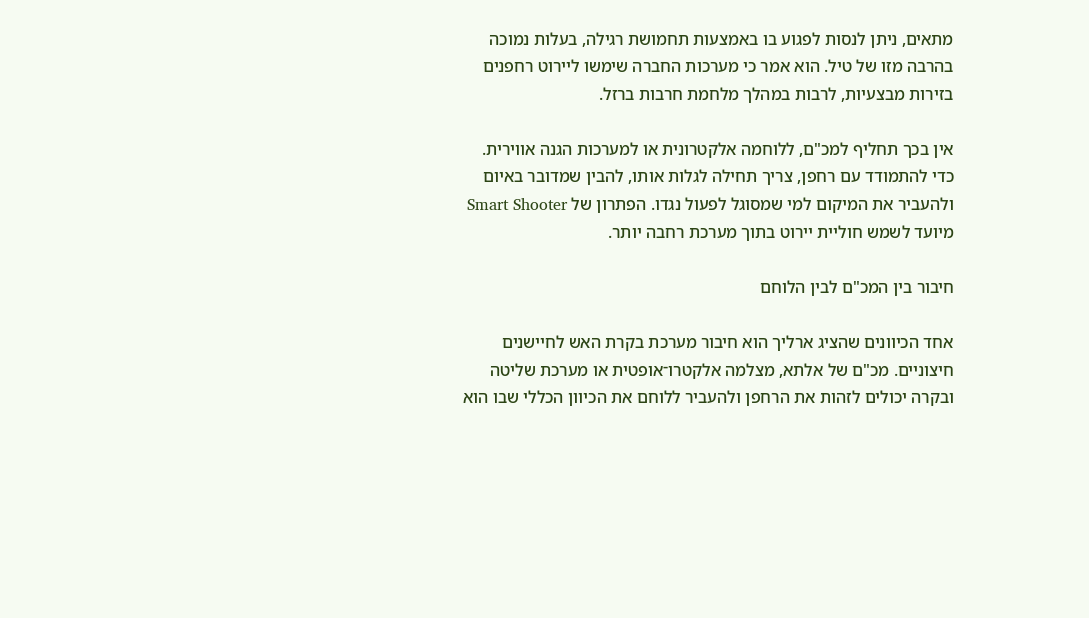מתאים, ניתן לנסות לפגוע בו באמצעות תחמושת רגילה, בעלות נמוכה בהרבה מזו של טיל. הוא אמר כי מערכות החברה שימשו ליירוט רחפנים בזירות מבצעיות, לרבות במהלך מלחמת חרבות ברזל.

אין בכך תחליף למכ"ם, ללוחמה אלקטרונית או למערכות הגנה אווירית. כדי להתמודד עם רחפן, צריך תחילה לגלות אותו, להבין שמדובר באיום ולהעביר את המיקום למי שמסוגל לפעול נגדו. הפתרון של Smart Shooter מיועד לשמש חוליית יירוט בתוך מערכת רחבה יותר.

חיבור בין המכ"ם לבין הלוחם

אחד הכיוונים שהציג ארליך הוא חיבור מערכת בקרת האש לחיישנים חיצוניים. מכ"ם של אלתא, מצלמה אלקטרו־אופטית או מערכת שליטה ובקרה יכולים לזהות את הרחפן ולהעביר ללוחם את הכיוון הכללי שבו הוא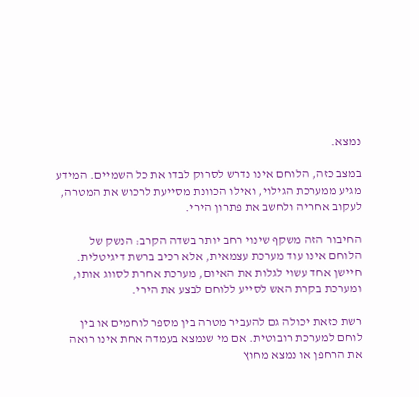נמצא.

במצב כזה, הלוחם אינו נדרש לסרוק לבדו את כל השמיים. המידע מגיע ממערכת הגילוי, ואילו הכוונת מסייעת לרכוש את המטרה, לעקוב אחריה ולחשב את פתרון הירי.

החיבור הזה משקף שינוי רחב יותר בשדה הקרב: הנשק של הלוחם אינו עוד מערכת עצמאית, אלא רכיב ברשת דיגיטלית. חיישן אחד עשוי לגלות את האיום, מערכת אחרת לסווג אותו, ומערכת בקרת האש לסייע ללוחם לבצע את הירי.

רשת כזאת יכולה גם להעביר מטרה בין מספר לוחמים או בין לוחם למערכת רובוטית. אם מי שנמצא בעמדה אחת אינו רואה את הרחפן או נמצא מחוץ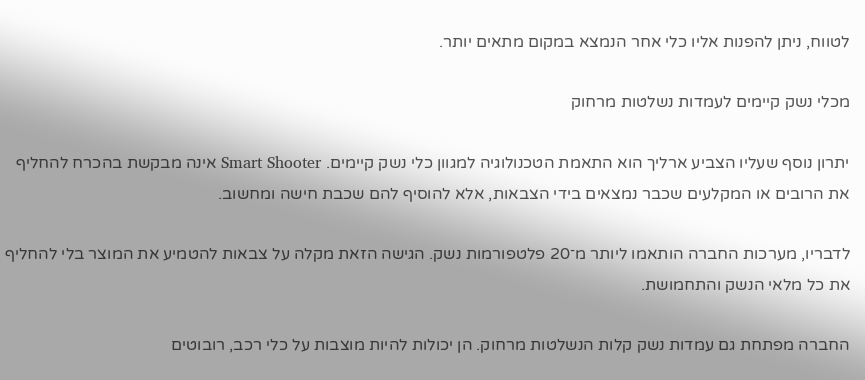לטווח, ניתן להפנות אליו כלי אחר הנמצא במקום מתאים יותר.

מכלי נשק קיימים לעמדות נשלטות מרחוק

יתרון נוסף שעליו הצביע ארליך הוא התאמת הטכנולוגיה למגוון כלי נשק קיימים. Smart Shooter אינה מבקשת בהכרח להחליף את הרובים או המקלעים שכבר נמצאים בידי הצבאות, אלא להוסיף להם שכבת חישה ומחשוב.

לדבריו, מערכות החברה הותאמו ליותר מ־20 פלטפורמות נשק. הגישה הזאת מקלה על צבאות להטמיע את המוצר בלי להחליף את כל מלאי הנשק והתחמושת.

החברה מפתחת גם עמדות נשק קלות הנשלטות מרחוק. הן יכולות להיות מוצבות על כלי רכב, רובוטים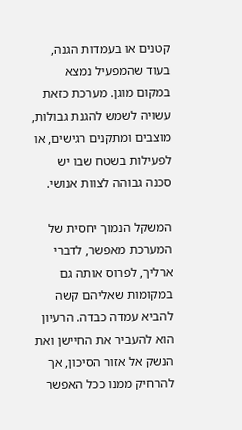קטנים או בעמדות הגנה, בעוד שהמפעיל נמצא במקום מוגן. מערכת כזאת עשויה לשמש להגנת גבולות, מוצבים ומתקנים רגישים, או לפעילות בשטח שבו יש סכנה גבוהה לצוות אנושי.

המשקל הנמוך יחסית של המערכת מאפשר, לדברי ארליך, לפרוס אותה גם במקומות שאליהם קשה להביא עמדה כבדה. הרעיון הוא להעביר את החיישן ואת הנשק אל אזור הסיכון, אך להרחיק ממנו ככל האפשר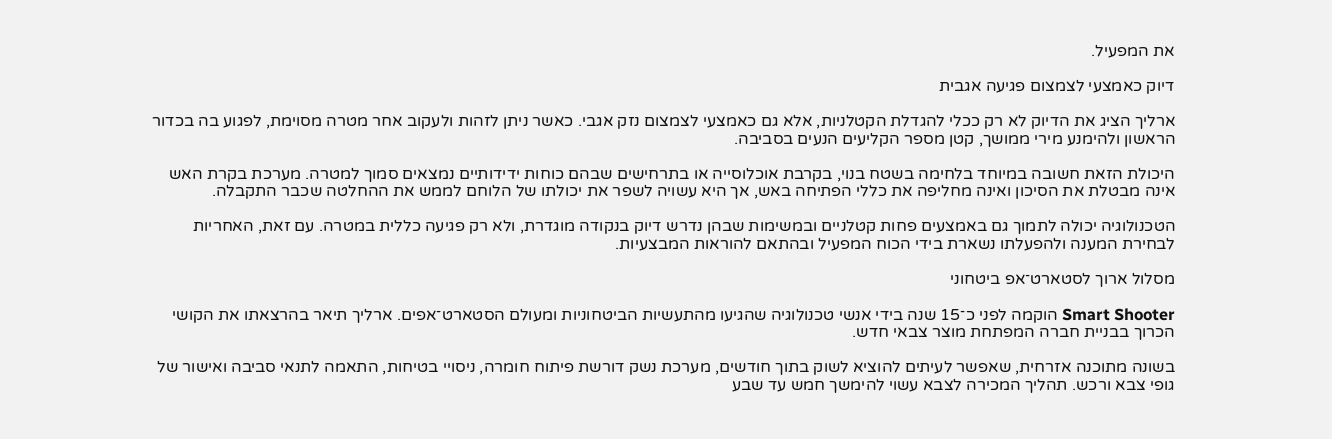את המפעיל.

דיוק כאמצעי לצמצום פגיעה אגבית

ארליך הציג את הדיוק לא רק ככלי להגדלת הקטלניות, אלא גם כאמצעי לצמצום נזק אגבי. כאשר ניתן לזהות ולעקוב אחר מטרה מסוימת, לפגוע בה בכדור הראשון ולהימנע מירי ממושך, קטן מספר הקליעים הנעים בסביבה.

היכולת הזאת חשובה במיוחד בלחימה בשטח בנוי, בקרבת אוכלוסייה או בתרחישים שבהם כוחות ידידותיים נמצאים סמוך למטרה. מערכת בקרת האש אינה מבטלת את הסיכון ואינה מחליפה את כללי הפתיחה באש, אך היא עשויה לשפר את יכולתו של הלוחם לממש את ההחלטה שכבר התקבלה.

הטכנולוגיה יכולה לתמוך גם באמצעים פחות קטלניים ובמשימות שבהן נדרש דיוק בנקודה מוגדרת, ולא רק פגיעה כללית במטרה. עם זאת, האחריות לבחירת המענה ולהפעלתו נשארת בידי הכוח המפעיל ובהתאם להוראות המבצעיות.

מסלול ארוך לסטארט־אפ ביטחוני

Smart Shooter הוקמה לפני כ־15 שנה בידי אנשי טכנולוגיה שהגיעו מהתעשיות הביטחוניות ומעולם הסטארט־אפים. ארליך תיאר בהרצאתו את הקושי הכרוך בבניית חברה המפתחת מוצר צבאי חדש.

בשונה מתוכנה אזרחית, שאפשר לעיתים להוציא לשוק בתוך חודשים, מערכת נשק דורשת פיתוח חומרה, ניסויי בטיחות, התאמה לתנאי סביבה ואישור של גופי צבא ורכש. תהליך המכירה לצבא עשוי להימשך חמש עד שבע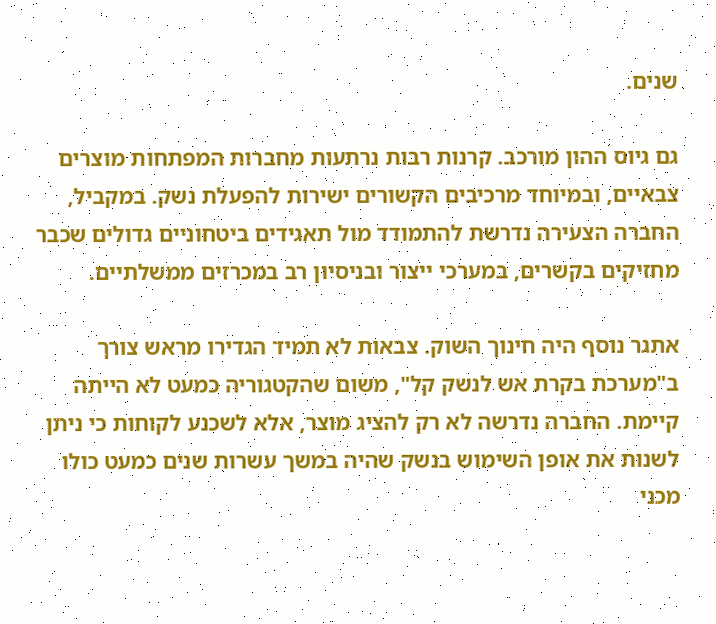שנים.

גם גיוס ההון מורכב. קרנות רבות נרתעות מחברות המפתחות מוצרים צבאיים, ובמיוחד מרכיבים הקשורים ישירות להפעלת נשק. במקביל, החברה הצעירה נדרשת להתמודד מול תאגידים ביטחוניים גדולים שכבר מחזיקים בקשרים, במערכי ייצור ובניסיון רב במכרזים ממשלתיים.

אתגר נוסף היה חינוך השוק. צבאות לא תמיד הגדירו מראש צורך ב"מערכת בקרת אש לנשק קל", משום שהקטגוריה כמעט לא הייתה קיימת. החברה נדרשה לא רק להציג מוצר, אלא לשכנע לקוחות כי ניתן לשנות את אופן השימוש בנשק שהיה במשך עשרות שנים כמעט כולו מכני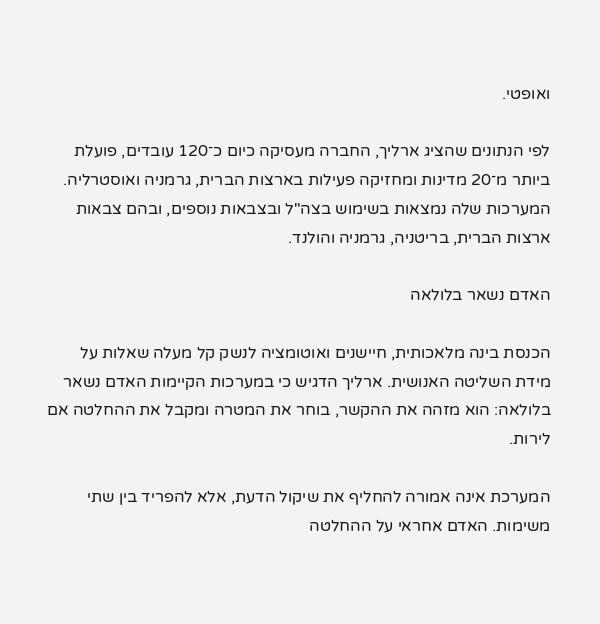ואופטי.

לפי הנתונים שהציג ארליך, החברה מעסיקה כיום כ־120 עובדים, פועלת ביותר מ־20 מדינות ומחזיקה פעילות בארצות הברית, גרמניה ואוסטרליה. המערכות שלה נמצאות בשימוש בצה"ל ובצבאות נוספים, ובהם צבאות ארצות הברית, בריטניה, גרמניה והולנד.

האדם נשאר בלולאה

הכנסת בינה מלאכותית, חיישנים ואוטומציה לנשק קל מעלה שאלות על מידת השליטה האנושית. ארליך הדגיש כי במערכות הקיימות האדם נשאר בלולאה: הוא מזהה את ההקשר, בוחר את המטרה ומקבל את ההחלטה אם לירות.

המערכת אינה אמורה להחליף את שיקול הדעת, אלא להפריד בין שתי משימות. האדם אחראי על ההחלטה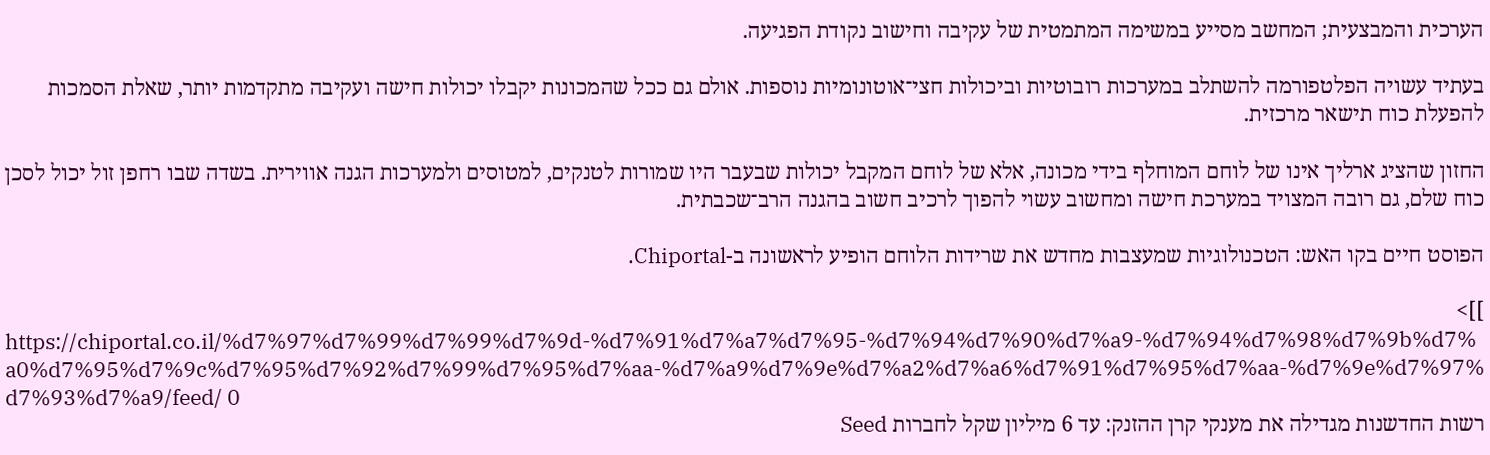הערכית והמבצעית; המחשב מסייע במשימה המתמטית של עקיבה וחישוב נקודת הפגיעה.

בעתיד עשויה הפלטפורמה להשתלב במערכות רובוטיות וביכולות חצי־אוטונומיות נוספות. אולם גם ככל שהמכונות יקבלו יכולות חישה ועקיבה מתקדמות יותר, שאלת הסמכות להפעלת כוח תישאר מרכזית.

החזון שהציג ארליך אינו של לוחם המוחלף בידי מכונה, אלא של לוחם המקבל יכולות שבעבר היו שמורות לטנקים, למטוסים ולמערכות הגנה אווירית. בשדה שבו רחפן זול יכול לסכן כוח שלם, גם רובה המצויד במערכת חישה ומחשוב עשוי להפוך לרכיב חשוב בהגנה הרב־שכבתית.

הפוסט חיים בקו האש: הטכנולוגיות שמעצבות מחדש את שרידות הלוחם הופיע לראשונה ב-Chiportal.

]]>
https://chiportal.co.il/%d7%97%d7%99%d7%99%d7%9d-%d7%91%d7%a7%d7%95-%d7%94%d7%90%d7%a9-%d7%94%d7%98%d7%9b%d7%a0%d7%95%d7%9c%d7%95%d7%92%d7%99%d7%95%d7%aa-%d7%a9%d7%9e%d7%a2%d7%a6%d7%91%d7%95%d7%aa-%d7%9e%d7%97%d7%93%d7%a9/feed/ 0
רשות החדשנות מגדילה את מענקי קרן ההזנק: עד 6 מיליון שקל לחברות Seed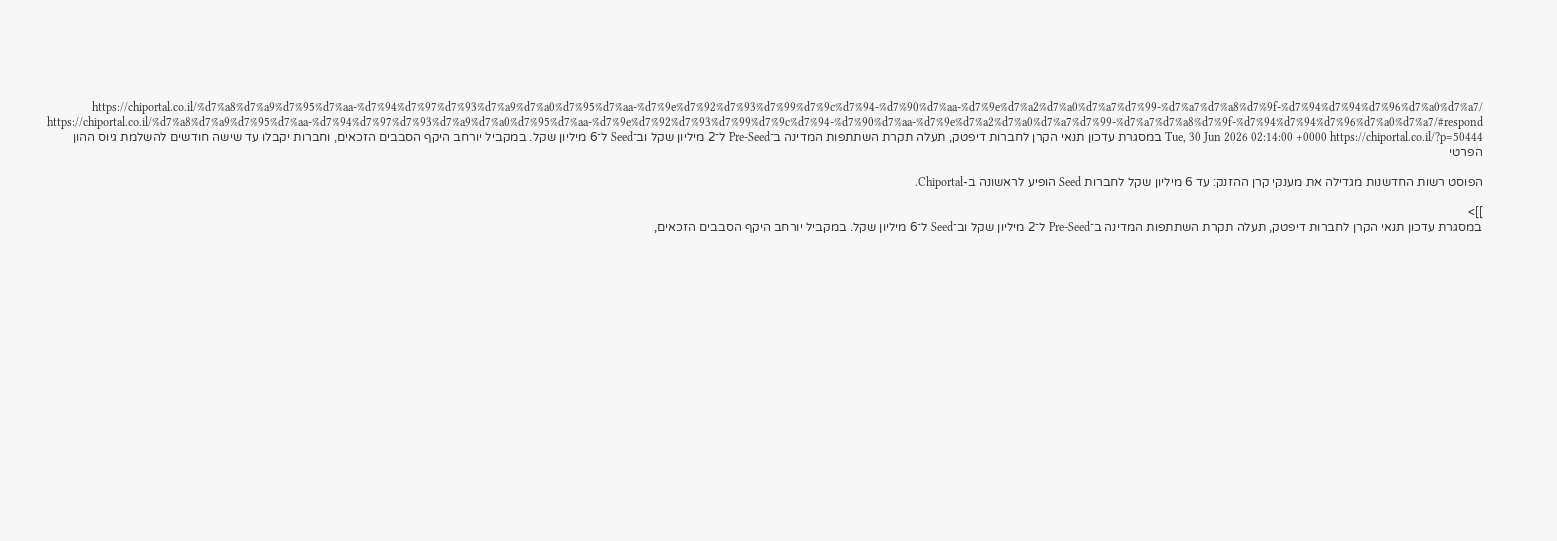https://chiportal.co.il/%d7%a8%d7%a9%d7%95%d7%aa-%d7%94%d7%97%d7%93%d7%a9%d7%a0%d7%95%d7%aa-%d7%9e%d7%92%d7%93%d7%99%d7%9c%d7%94-%d7%90%d7%aa-%d7%9e%d7%a2%d7%a0%d7%a7%d7%99-%d7%a7%d7%a8%d7%9f-%d7%94%d7%94%d7%96%d7%a0%d7%a7/ https://chiportal.co.il/%d7%a8%d7%a9%d7%95%d7%aa-%d7%94%d7%97%d7%93%d7%a9%d7%a0%d7%95%d7%aa-%d7%9e%d7%92%d7%93%d7%99%d7%9c%d7%94-%d7%90%d7%aa-%d7%9e%d7%a2%d7%a0%d7%a7%d7%99-%d7%a7%d7%a8%d7%9f-%d7%94%d7%94%d7%96%d7%a0%d7%a7/#respond Tue, 30 Jun 2026 02:14:00 +0000 https://chiportal.co.il/?p=50444 במסגרת עדכון תנאי הקרן לחברות דיפטק, תעלה תקרת השתתפות המדינה ב־Pre-Seed ל־2 מיליון שקל וב־Seed ל־6 מיליון שקל. במקביל יורחב היקף הסבבים הזכאים, וחברות יקבלו עד שישה חודשים להשלמת גיוס ההון הפרטי

הפוסט רשות החדשנות מגדילה את מענקי קרן ההזנק: עד 6 מיליון שקל לחברות Seed הופיע לראשונה ב-Chiportal.

]]>
במסגרת עדכון תנאי הקרן לחברות דיפטק, תעלה תקרת השתתפות המדינה ב־Pre-Seed ל־2 מיליון שקל וב־Seed ל־6 מיליון שקל. במקביל יורחב היקף הסבבים הזכאים,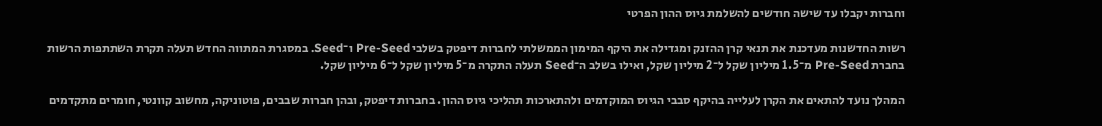וחברות יקבלו עד שישה חודשים להשלמת גיוס ההון הפרטי

רשות החדשנות מעדכנת את תנאי קרן ההזנק ומגדילה את היקף המימון הממשלתי לחברות דיפטק בשלבי Pre-Seed ו־Seed. במסגרת המתווה החדש תעלה תקרת השתתפות הרשות בחברת Pre-Seed מ־1.5 מיליון שקל ל־2 מיליון שקל, ואילו בשלב ה־Seed תעלה התקרה מ־5 מיליון שקל ל־6 מיליון שקל.

המהלך נועד להתאים את הקרן לעלייה בהיקף סבבי הגיוס המוקדמים ולהתארכות תהליכי גיוס ההון. בחברות דיפטק, ובהן חברות שבבים, פוטוניקה, מחשוב קוונטי, חומרים מתקדמים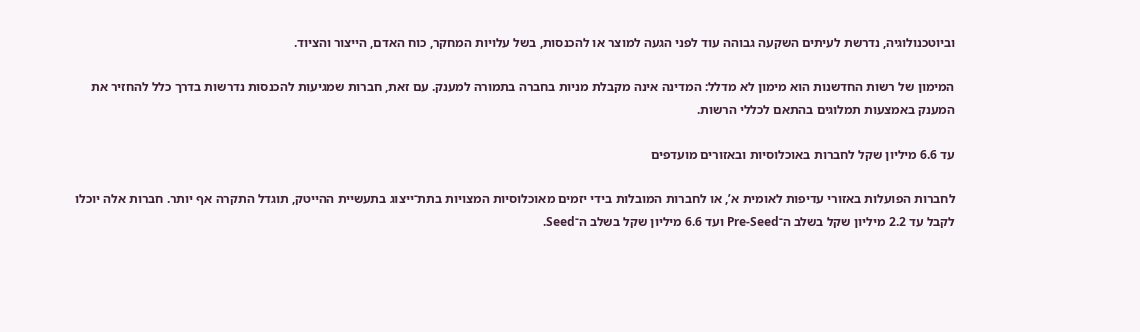וביוטכנולוגיה, נדרשת לעיתים השקעה גבוהה עוד לפני הגעה למוצר או להכנסות, בשל עלויות המחקר, כוח האדם, הייצור והציוד.

המימון של רשות החדשנות הוא מימון לא מדלל: המדינה אינה מקבלת מניות בחברה בתמורה למענק. עם זאת, חברות שמגיעות להכנסות נדרשות בדרך כלל להחזיר את המענק באמצעות תמלוגים בהתאם לכללי הרשות.

עד 6.6 מיליון שקל לחברות באוכלוסיות ובאזורים מועדפים

לחברות הפועלות באזורי עדיפות לאומית א’, או לחברות המובלות בידי יזמים מאוכלוסיות המצויות בתת־ייצוג בתעשיית ההייטק, תוגדל התקרה אף יותר. חברות אלה יוכלו לקבל עד 2.2 מיליון שקל בשלב ה־Pre-Seed ועד 6.6 מיליון שקל בשלב ה־Seed.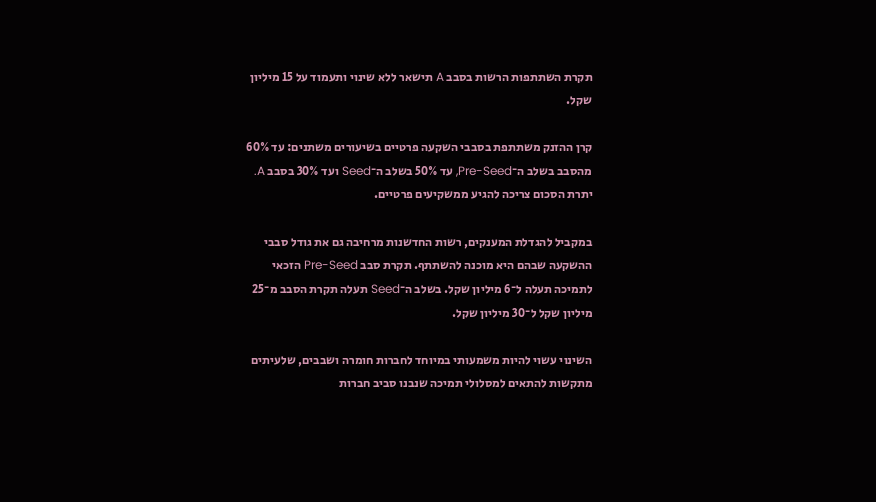תקרת השתתפות הרשות בסבב A תישאר ללא שינוי ותעמוד על 15 מיליון שקל.

קרן ההזנק משתתפת בסבבי השקעה פרטיים בשיעורים משתנים: עד 60% מהסבב בשלב ה־Pre-Seed, עד 50% בשלב ה־Seed ועד 30% בסבב A. יתרת הסכום צריכה להגיע ממשקיעים פרטיים.

במקביל להגדלת המענקים, רשות החדשנות מרחיבה גם את גודל סבבי ההשקעה שבהם היא מוכנה להשתתף. תקרת סבב Pre-Seed הזכאי לתמיכה תעלה ל־6 מיליון שקל. בשלב ה־Seed תעלה תקרת הסבב מ־25 מיליון שקל ל־30 מיליון שקל.

השינוי עשוי להיות משמעותי במיוחד לחברות חומרה ושבבים, שלעיתים מתקשות להתאים למסלולי תמיכה שנבנו סביב חברות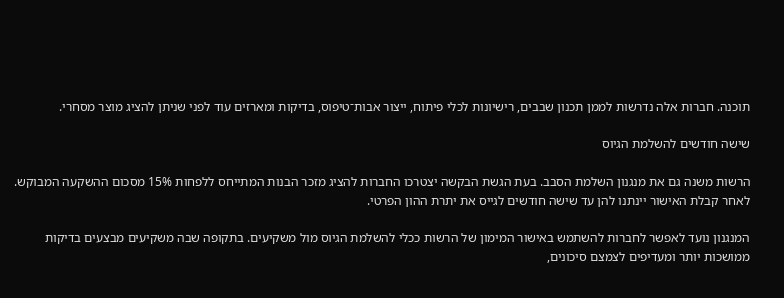תוכנה. חברות אלה נדרשות לממן תכנון שבבים, רישיונות לכלי פיתוח, ייצור אבות־טיפוס, בדיקות ומארזים עוד לפני שניתן להציג מוצר מסחרי.

שישה חודשים להשלמת הגיוס

הרשות משנה גם את מנגנון השלמת הסבב. בעת הגשת הבקשה יצטרכו החברות להציג מזכר הבנות המתייחס ללפחות 15% מסכום ההשקעה המבוקש. לאחר קבלת האישור יינתנו להן עד שישה חודשים לגייס את יתרת ההון הפרטי.

המנגנון נועד לאפשר לחברות להשתמש באישור המימון של הרשות ככלי להשלמת הגיוס מול משקיעים. בתקופה שבה משקיעים מבצעים בדיקות ממושכות יותר ומעדיפים לצמצם סיכונים,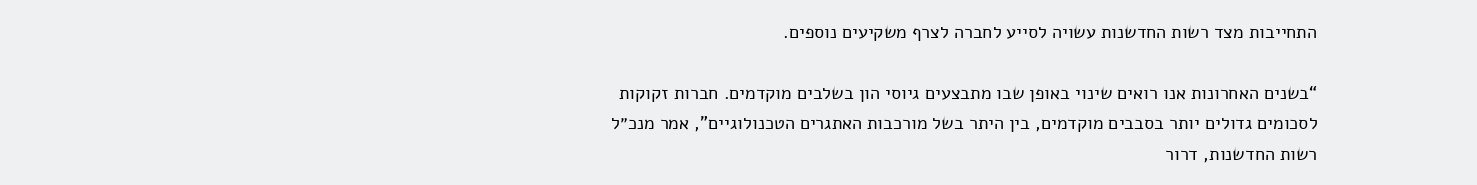התחייבות מצד רשות החדשנות עשויה לסייע לחברה לצרף משקיעים נוספים.

“בשנים האחרונות אנו רואים שינוי באופן שבו מתבצעים גיוסי הון בשלבים מוקדמים. חברות זקוקות לסכומים גדולים יותר בסבבים מוקדמים, בין היתר בשל מורכבות האתגרים הטכנולוגיים”, אמר מנכ״ל רשות החדשנות, דרור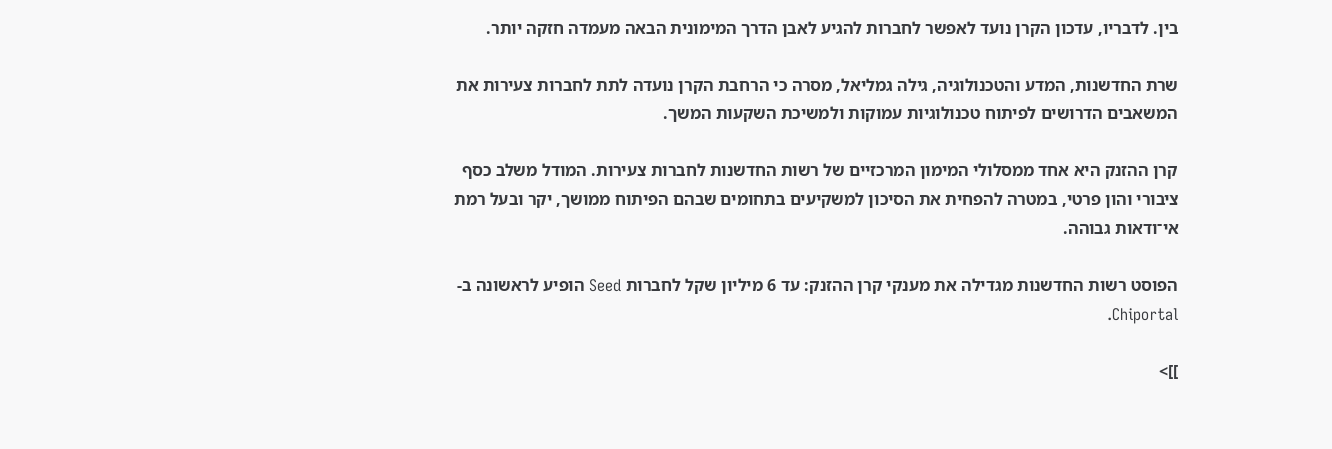בין. לדבריו, עדכון הקרן נועד לאפשר לחברות להגיע לאבן הדרך המימונית הבאה מעמדה חזקה יותר.

שרת החדשנות, המדע והטכנולוגיה, גילה גמליאל, מסרה כי הרחבת הקרן נועדה לתת לחברות צעירות את המשאבים הדרושים לפיתוח טכנולוגיות עמוקות ולמשיכת השקעות המשך.

קרן ההזנק היא אחד ממסלולי המימון המרכזיים של רשות החדשנות לחברות צעירות. המודל משלב כסף ציבורי והון פרטי, במטרה להפחית את הסיכון למשקיעים בתחומים שבהם הפיתוח ממושך, יקר ובעל רמת אי־ודאות גבוהה.

הפוסט רשות החדשנות מגדילה את מענקי קרן ההזנק: עד 6 מיליון שקל לחברות Seed הופיע לראשונה ב-Chiportal.

]]>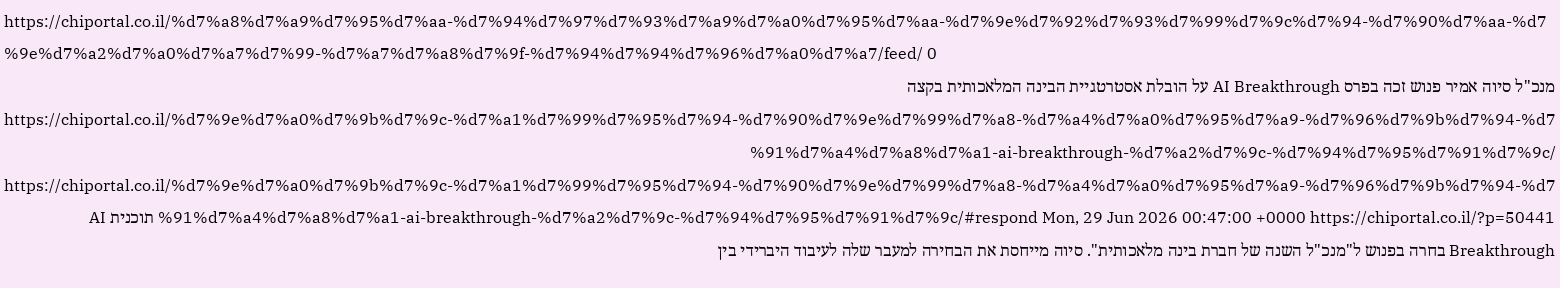https://chiportal.co.il/%d7%a8%d7%a9%d7%95%d7%aa-%d7%94%d7%97%d7%93%d7%a9%d7%a0%d7%95%d7%aa-%d7%9e%d7%92%d7%93%d7%99%d7%9c%d7%94-%d7%90%d7%aa-%d7%9e%d7%a2%d7%a0%d7%a7%d7%99-%d7%a7%d7%a8%d7%9f-%d7%94%d7%94%d7%96%d7%a0%d7%a7/feed/ 0
מנכ"ל סיוה אמיר פנוש זכה בפרס AI Breakthrough על הובלת אסטרטגיית הבינה המלאכותית בקצה https://chiportal.co.il/%d7%9e%d7%a0%d7%9b%d7%9c-%d7%a1%d7%99%d7%95%d7%94-%d7%90%d7%9e%d7%99%d7%a8-%d7%a4%d7%a0%d7%95%d7%a9-%d7%96%d7%9b%d7%94-%d7%91%d7%a4%d7%a8%d7%a1-ai-breakthrough-%d7%a2%d7%9c-%d7%94%d7%95%d7%91%d7%9c/ https://chiportal.co.il/%d7%9e%d7%a0%d7%9b%d7%9c-%d7%a1%d7%99%d7%95%d7%94-%d7%90%d7%9e%d7%99%d7%a8-%d7%a4%d7%a0%d7%95%d7%a9-%d7%96%d7%9b%d7%94-%d7%91%d7%a4%d7%a8%d7%a1-ai-breakthrough-%d7%a2%d7%9c-%d7%94%d7%95%d7%91%d7%9c/#respond Mon, 29 Jun 2026 00:47:00 +0000 https://chiportal.co.il/?p=50441 תוכנית AI Breakthrough בחרה בפנוש ל"מנכ"ל השנה של חברת בינה מלאכותית". סיוה מייחסת את הבחירה למעבר שלה לעיבוד היברידי בין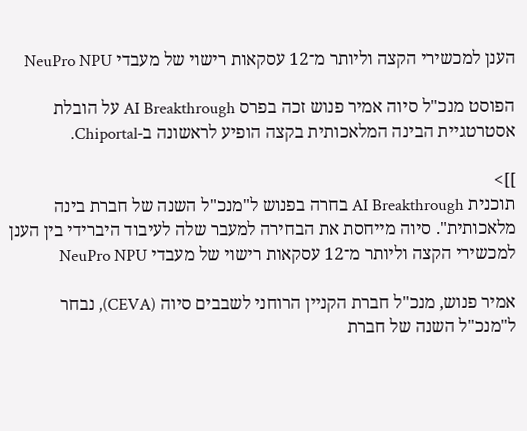הענן למכשירי הקצה וליותר מ־12 עסקאות רישוי של מעבדי NeuPro NPU

הפוסט מנכ"ל סיוה אמיר פנוש זכה בפרס AI Breakthrough על הובלת אסטרטגיית הבינה המלאכותית בקצה הופיע לראשונה ב-Chiportal.

]]>
תוכנית AI Breakthrough בחרה בפנוש ל"מנכ"ל השנה של חברת בינה מלאכותית". סיוה מייחסת את הבחירה למעבר שלה לעיבוד היברידי בין הענן למכשירי הקצה וליותר מ־12 עסקאות רישוי של מעבדי NeuPro NPU

אמיר פנוש, מנכ"ל חברת הקניין הרוחני לשבבים סיוה (CEVA), נבחר ל"מנכ"ל השנה של חברת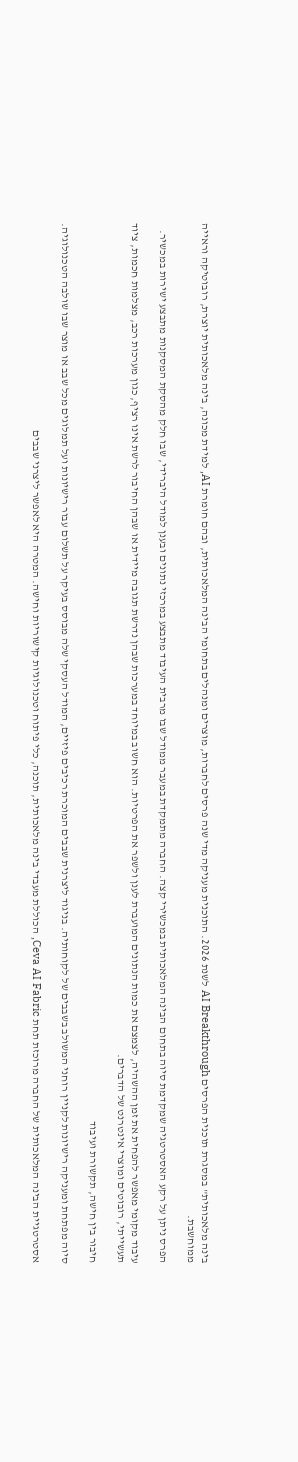בינה מלאכותית" במסגרת תוכנית הפרסים AI Breakthrough לשנת 2026. התוכנית מעניקה מדי שנה פרסים לחברות, מוצרים ומנהלים בתחומי הבינה המלאכותית, ובהם חומרת AI, למידת מכונה, בינה מלאכותית יוצרת, רובוטיקה וראייה ממוחשבת.

הפרס ניתן על רקע האסטרטגיה שמקדמת סיוה בתחום הבינה המלאכותית במכשירי קצה. החברה מתמקדת במעבר ממודל שבו מרבית העיבוד מתבצע במרכזי נתונים ובענן למודל היברידי, שבו חלק מהסקת המסקנות מתבצע ישירות במכשיר.

עיבוד מקומי מאפשר להפחית את זמן ההשהיה, לצמצם את כמות הנתונים המועברת לענן ולשפר את הפרטיות. הוא חשוב במיוחד במערכות שבהן נדרשת תגובה מיידית או שבהן החיבור לרשת אינו רציף, כגון מערכות רכב, מצלמות חכמות, ציוד תעשייתי, רובוטים ומוצרי אינטרנט של הדברים.

חיבור בין חישה, תקשורת ועיבוד

סיוה מפתחת ומעניקה רישיונות לקניין רוחני המשולב בשבבים של לקוחותיה. בניגוד ליצרנית שבבים המוכרת רכיבים פיזיים, המודל העסקי שלה מבוסס בעיקר על תשלום עבור רישיונות ועל תמלוגים מכל שבב או מוצר שבו שולבה הטכנולוגיה.

אסטרטגיית הבינה המלאכותית של החברה מרוכזת תחת Ceva AI Fabric, הכוללת מעבדי בינה מלאכותית, תוכנה, כלי פיתוח וטכנולוגיות קישוריות וחישה. המטרה היא לאפשר ליצרני שבבים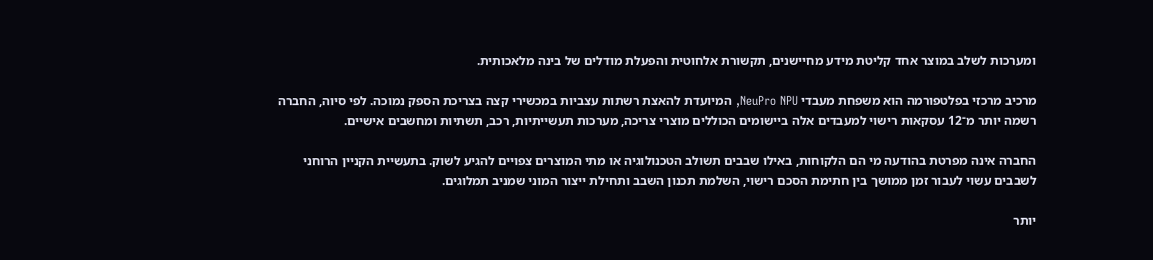ומערכות לשלב במוצר אחד קליטת מידע מחיישנים, תקשורת אלחוטית והפעלת מודלים של בינה מלאכותית.

מרכיב מרכזי בפלטפורמה הוא משפחת מעבדי NeuPro NPU, המיועדת להאצת רשתות עצביות במכשירי קצה בצריכת הספק נמוכה. לפי סיוה, החברה רשמה יותר מ־12 עסקאות רישוי למעבדים אלה ביישומים הכוללים מוצרי צריכה, מערכות תעשייתיות, רכב, תשתיות ומחשבים אישיים.

החברה אינה מפרטת בהודעה מי הם הלקוחות, באילו שבבים תשולב הטכנולוגיה או מתי המוצרים צפויים להגיע לשוק. בתעשיית הקניין הרוחני לשבבים עשוי לעבור זמן ממושך בין חתימת הסכם רישוי, השלמת תכנון השבב ותחילת ייצור המוני שמניב תמלוגים.

יותר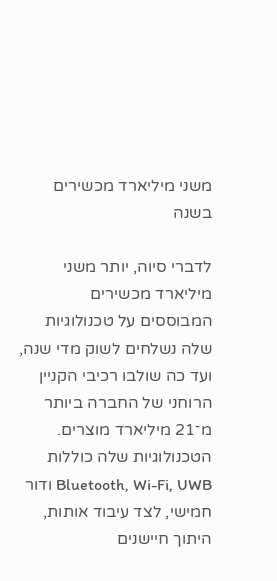משני מיליארד מכשירים בשנה

לדברי סיוה, יותר משני מיליארד מכשירים המבוססים על טכנולוגיות שלה נשלחים לשוק מדי שנה, ועד כה שולבו רכיבי הקניין הרוחני של החברה ביותר מ־21 מיליארד מוצרים. הטכנולוגיות שלה כוללות Bluetooth, Wi-Fi, UWB ודור חמישי, לצד עיבוד אותות, היתוך חיישנים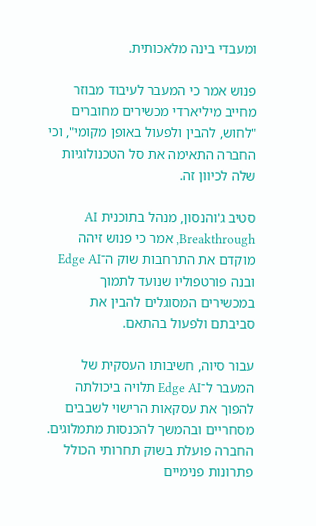ומעבדי בינה מלאכותית.

פנוש אמר כי המעבר לעיבוד מבוזר מחייב מיליארדי מכשירים מחוברים "לחוש, להבין ולפעול באופן מקומי", וכי החברה התאימה את סל הטכנולוגיות שלה לכיוון זה.

סטיב ג'והנסון, מנהל בתוכנית AI Breakthrough, אמר כי פנוש זיהה מוקדם את התרחבות שוק ה־Edge AI ובנה פורטפוליו שנועד לתמוך במכשירים המסוגלים להבין את סביבתם ולפעול בהתאם.

עבור סיוה, חשיבותו העסקית של המעבר ל־Edge AI תלויה ביכולתה להפוך את עסקאות הרישוי לשבבים מסחריים ובהמשך להכנסות מתמלוגים. החברה פועלת בשוק תחרותי הכולל פתרונות פנימיים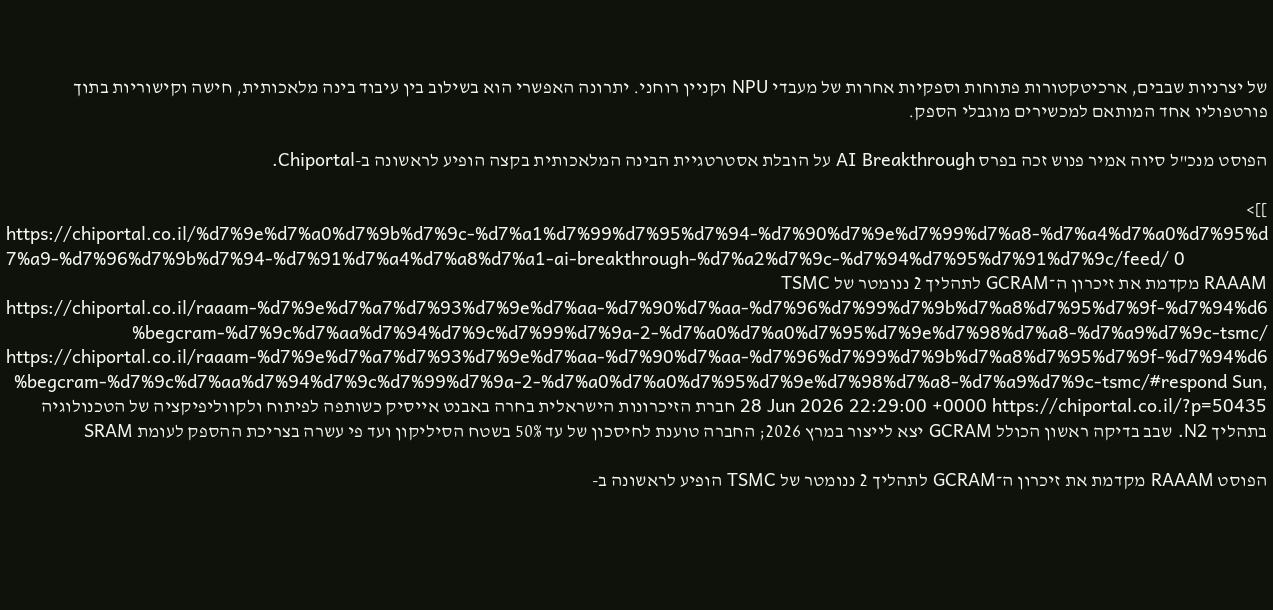של יצרניות שבבים, ארכיטקטורות פתוחות וספקיות אחרות של מעבדי NPU וקניין רוחני. יתרונה האפשרי הוא בשילוב בין עיבוד בינה מלאכותית, חישה וקישוריות בתוך פורטפוליו אחד המותאם למכשירים מוגבלי הספק.

הפוסט מנכ"ל סיוה אמיר פנוש זכה בפרס AI Breakthrough על הובלת אסטרטגיית הבינה המלאכותית בקצה הופיע לראשונה ב-Chiportal.

]]>
https://chiportal.co.il/%d7%9e%d7%a0%d7%9b%d7%9c-%d7%a1%d7%99%d7%95%d7%94-%d7%90%d7%9e%d7%99%d7%a8-%d7%a4%d7%a0%d7%95%d7%a9-%d7%96%d7%9b%d7%94-%d7%91%d7%a4%d7%a8%d7%a1-ai-breakthrough-%d7%a2%d7%9c-%d7%94%d7%95%d7%91%d7%9c/feed/ 0
RAAAM מקדמת את זיכרון ה־GCRAM לתהליך 2 ננומטר של TSMC https://chiportal.co.il/raaam-%d7%9e%d7%a7%d7%93%d7%9e%d7%aa-%d7%90%d7%aa-%d7%96%d7%99%d7%9b%d7%a8%d7%95%d7%9f-%d7%94%d6%begcram-%d7%9c%d7%aa%d7%94%d7%9c%d7%99%d7%9a-2-%d7%a0%d7%a0%d7%95%d7%9e%d7%98%d7%a8-%d7%a9%d7%9c-tsmc/ https://chiportal.co.il/raaam-%d7%9e%d7%a7%d7%93%d7%9e%d7%aa-%d7%90%d7%aa-%d7%96%d7%99%d7%9b%d7%a8%d7%95%d7%9f-%d7%94%d6%begcram-%d7%9c%d7%aa%d7%94%d7%9c%d7%99%d7%9a-2-%d7%a0%d7%a0%d7%95%d7%9e%d7%98%d7%a8-%d7%a9%d7%9c-tsmc/#respond Sun, 28 Jun 2026 22:29:00 +0000 https://chiportal.co.il/?p=50435 חברת הזיכרונות הישראלית בחרה באבנט אייסיק כשותפה לפיתוח ולקווליפיקציה של הטכנולוגיה בתהליך N2. שבב בדיקה ראשון הכולל GCRAM יצא לייצור במרץ 2026; החברה טוענת לחיסכון של עד 50% בשטח הסיליקון ועד פי עשרה בצריכת ההספק לעומת SRAM

הפוסט RAAAM מקדמת את זיכרון ה־GCRAM לתהליך 2 ננומטר של TSMC הופיע לראשונה ב-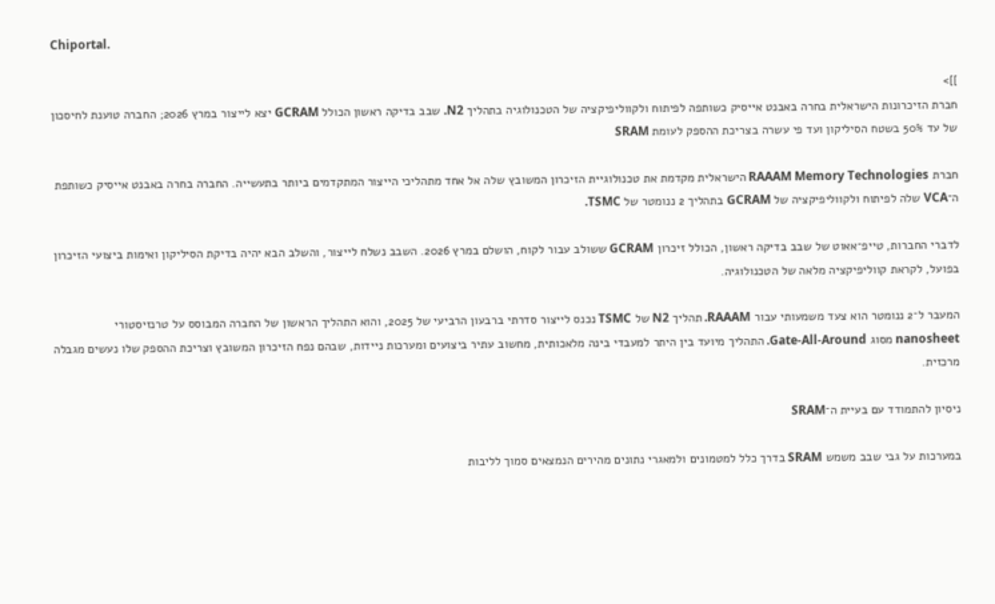Chiportal.

]]>
חברת הזיכרונות הישראלית בחרה באבנט אייסיק כשותפה לפיתוח ולקווליפיקציה של הטכנולוגיה בתהליך N2. שבב בדיקה ראשון הכולל GCRAM יצא לייצור במרץ 2026; החברה טוענת לחיסכון של עד 50% בשטח הסיליקון ועד פי עשרה בצריכת ההספק לעומת SRAM

חברת RAAAM Memory Technologies הישראלית מקדמת את טכנולוגיית הזיכרון המשובץ שלה אל אחד מתהליכי הייצור המתקדמים ביותר בתעשייה. החברה בחרה באבנט אייסיק כשותפת ה־VCA שלה לפיתוח ולקווליפיקציה של GCRAM בתהליך 2 ננומטר של TSMC.

לדברי החברות, טייפ־אאוט של שבב בדיקה ראשון, הכולל זיכרון GCRAM ששולב עבור לקוח, הושלם במרץ 2026. השבב נשלח לייצור, והשלב הבא יהיה בדיקת הסיליקון ואימות ביצועי הזיכרון בפועל, לקראת קווליפיקציה מלאה של הטכנולוגיה.

המעבר ל־2 ננומטר הוא צעד משמעותי עבור RAAAM. תהליך N2 של TSMC נכנס לייצור סדרתי ברבעון הרביעי של 2025, והוא התהליך הראשון של החברה המבוסס על טרנזיסטורי nanosheet מסוג Gate-All-Around. התהליך מיועד בין היתר למעבדי בינה מלאכותית, מחשוב עתיר ביצועים ומערכות ניידות, שבהם נפח הזיכרון המשובץ וצריכת ההספק שלו נעשים מגבלה מרכזית.

ניסיון להתמודד עם בעיית ה־SRAM

במערכות על גבי שבב משמש SRAM בדרך כלל למטמונים ולמאגרי נתונים מהירים הנמצאים סמוך לליבות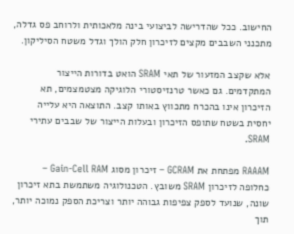החישוב. ככל שהדרישה לביצועי בינה מלאכותית ולרוחב פס גדלה, מתכנני השבבים מקצים לזיכרון חלק הולך וגדל משטח הסיליקון.

אלא שקצב המזעור של תאי SRAM הואט בדורות הייצור המתקדמים. גם כאשר טרנזיסטורי הלוגיקה מצטמצמים, תא הזיכרון אינו בהכרח מתכווץ באותו קצב. התוצאה היא עלייה יחסית בשטח שתופס הזיכרון ובעלות הייצור של שבבים עתירי SRAM.

RAAAM מפתחת את GCRAM – זיכרון מסוג Gain-Cell RAM – כחלופה לזיכרון SRAM משובץ. הטכנולוגיה משתמשת בתא זיכרון שונה, שנועד לספק צפיפות גבוהה יותר וצריכת הספק נמוכה יותר, תוך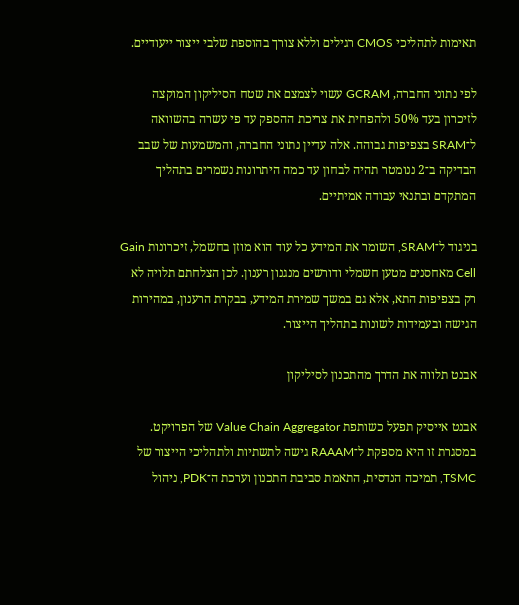תאימות לתהליכי CMOS רגילים וללא צורך בהוספת שלבי ייצור ייעודיים.

לפי נתוני החברה, GCRAM עשוי לצמצם את שטח הסיליקון המוקצה לזיכרון בעד 50% ולהפחית את צריכת ההספק עד פי עשרה בהשוואה ל־SRAM בצפיפות גבוהה. אלה עדיין נתוני החברה, והמשמעות של שבב הבדיקה ב־2 ננומטר תהיה לבחון עד כמה היתרונות נשמרים בתהליך המתקדם ובתנאי עבודה אמיתיים.

בניגוד ל־SRAM, השומר את המידע כל עוד הוא מוזן בחשמל, זיכרונות Gain Cell מאחסנים מטען חשמלי ודורשים מנגנון רענון. לכן הצלחתם תלויה לא רק בצפיפות התא, אלא גם במשך שמירת המידע, בבקרת הרענון, במהירות הגישה ובעמידות לשונות בתהליך הייצור.

אבנט תלווה את הדרך מהתכנון לסיליקון

אבנט אייסיק תפעל כשותפת Value Chain Aggregator של הפרויקט. במסגרת זו היא מספקת ל־RAAAM גישה לתשתיות ולתהליכי הייצור של TSMC, תמיכה הנדסית, התאמת סביבת התכנון וערכת ה־PDK, ניהול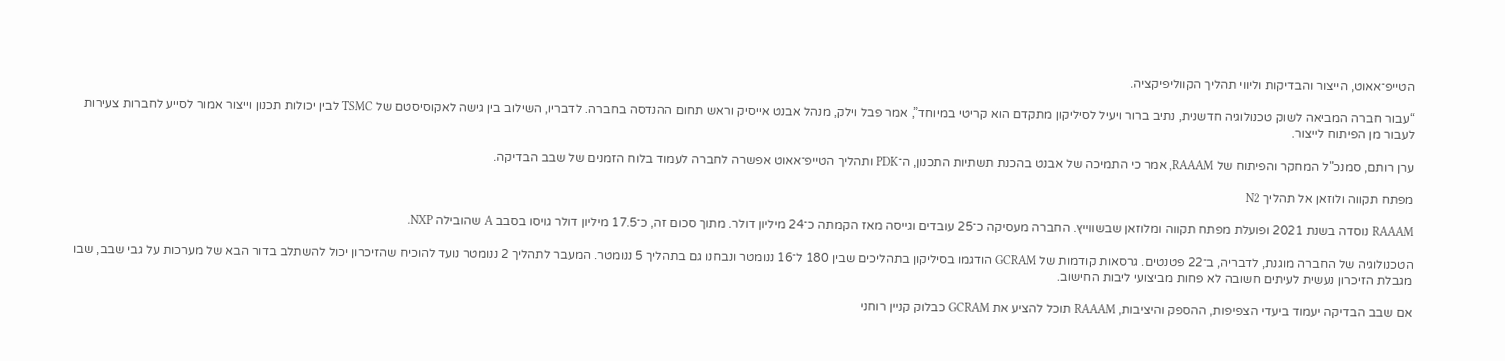הטייפ־אאוט, הייצור והבדיקות וליווי תהליך הקווליפיקציה.

“עבור חברה המביאה לשוק טכנולוגיה חדשנית, נתיב ברור ויעיל לסיליקון מתקדם הוא קריטי במיוחד”, אמר פבל וילק, מנהל אבנט אייסיק וראש תחום ההנדסה בחברה. לדבריו, השילוב בין גישה לאקוסיסטם של TSMC לבין יכולות תכנון וייצור אמור לסייע לחברות צעירות לעבור מן הפיתוח לייצור.

ערן רותם, סמנכ"ל המחקר והפיתוח של RAAAM, אמר כי התמיכה של אבנט בהכנת תשתיות התכנון, ה־PDK ותהליך הטייפ־אאוט אפשרה לחברה לעמוד בלוח הזמנים של שבב הבדיקה.

מפתח תקווה ולוזאן אל תהליך N2

RAAAM נוסדה בשנת 2021 ופועלת מפתח תקווה ומלוזאן שבשווייץ. החברה מעסיקה כ־25 עובדים וגייסה מאז הקמתה כ־24 מיליון דולר. מתוך סכום זה, כ־17.5 מיליון דולר גויסו בסבב A שהובילה NXP.

הטכנולוגיה של החברה מוגנת, לדבריה, ב־22 פטנטים. גרסאות קודמות של GCRAM הודגמו בסיליקון בתהליכים שבין 180 ל־16 ננומטר ונבחנו גם בתהליך 5 ננומטר. המעבר לתהליך 2 ננומטר נועד להוכיח שהזיכרון יכול להשתלב בדור הבא של מערכות על גבי שבב, שבו מגבלת הזיכרון נעשית לעיתים חשובה לא פחות מביצועי ליבות החישוב.

אם שבב הבדיקה יעמוד ביעדי הצפיפות, ההספק והיציבות, RAAAM תוכל להציע את GCRAM כבלוק קניין רוחני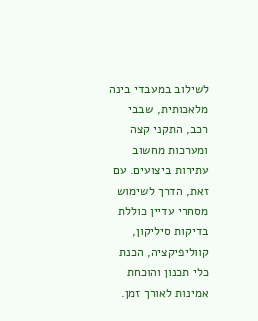לשילוב במעבדי בינה מלאכותית, שבבי רכב, התקני קצה ומערכות מחשוב עתירות ביצועים. עם זאת, הדרך לשימוש מסחרי עדיין כוללת בדיקות סיליקון, קווליפיקציה, הכנת כלי תכנון והוכחת אמינות לאורך זמן.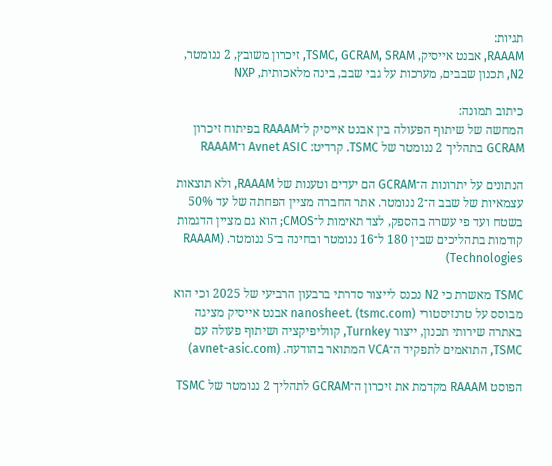תגיות:
RAAAM, אבנט אייסיק, TSMC, GCRAM, SRAM, זיכרון משובץ, 2 ננומטר, N2, תכנון שבבים, מערכות על גבי שבב, בינה מלאכותית, NXP

כיתוב תמונה:
המחשה של שיתוף הפעולה בין אבנט אייסיק ל־RAAAM בפיתוח זיכרון GCRAM בתהליך 2 ננומטר של TSMC. קרדיט: Avnet ASIC ו־RAAAM

הנתונים על יתרונות ה־GCRAM הם יעדים וטענות של RAAAM, ולא תוצאות עצמאיות של שבב ה־2 ננומטר. אתר החברה מציין הפחתה של עד 50% בשטח ועד פי עשרה בהספק, לצד תאימות ל־CMOS; הוא גם מציין הדגמות קודמות בתהליכים שבין 180 ל־16 ננומטר ובחינה ב־5 ננומטר. (RAAAM Technologies)

TSMC מאשרת כי N2 נכנס לייצור סדרתי ברבעון הרביעי של 2025 וכי הוא מבוסס על טרנזיסטורי nanosheet. (tsmc.com) אבנט אייסיק מציגה באתרה שירותי תכנון, ייצור Turnkey, קווליפיקציה ושיתוף פעולה עם TSMC, התואמים לתפקיד ה־VCA המתואר בהודעה. (avnet-asic.com)

הפוסט RAAAM מקדמת את זיכרון ה־GCRAM לתהליך 2 ננומטר של TSMC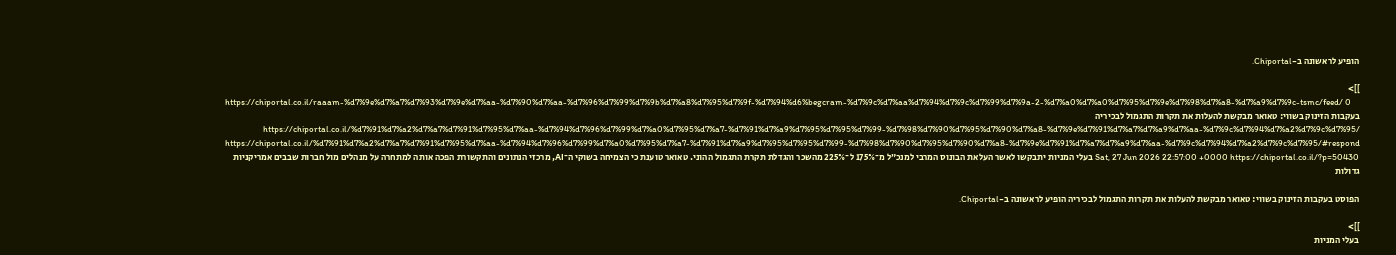הופיע לראשונה ב-Chiportal.

]]>
https://chiportal.co.il/raaam-%d7%9e%d7%a7%d7%93%d7%9e%d7%aa-%d7%90%d7%aa-%d7%96%d7%99%d7%9b%d7%a8%d7%95%d7%9f-%d7%94%d6%begcram-%d7%9c%d7%aa%d7%94%d7%9c%d7%99%d7%9a-2-%d7%a0%d7%a0%d7%95%d7%9e%d7%98%d7%a8-%d7%a9%d7%9c-tsmc/feed/ 0
בעקבות הזינוק בשווי: טאואר מבקשת להעלות את תקרות התגמול לבכיריה https://chiportal.co.il/%d7%91%d7%a2%d7%a7%d7%91%d7%95%d7%aa-%d7%94%d7%96%d7%99%d7%a0%d7%95%d7%a7-%d7%91%d7%a9%d7%95%d7%95%d7%99-%d7%98%d7%90%d7%95%d7%90%d7%a8-%d7%9e%d7%91%d7%a7%d7%a9%d7%aa-%d7%9c%d7%94%d7%a2%d7%9c%d7%95/ https://chiportal.co.il/%d7%91%d7%a2%d7%a7%d7%91%d7%95%d7%aa-%d7%94%d7%96%d7%99%d7%a0%d7%95%d7%a7-%d7%91%d7%a9%d7%95%d7%95%d7%99-%d7%98%d7%90%d7%95%d7%90%d7%a8-%d7%9e%d7%91%d7%a7%d7%a9%d7%aa-%d7%9c%d7%94%d7%a2%d7%9c%d7%95/#respond Sat, 27 Jun 2026 22:57:00 +0000 https://chiportal.co.il/?p=50430 בעלי המניות יתבקשו לאשר העלאת הבונוס המרבי למנכ״ל מ־175% ל־225% מהשכר והגדלת תקרת התגמול ההוני. טאואר טוענת כי הצמיחה בשוקי ה־AI, מרכזי הנתונים והתקשורת הפכה אותה למתחרה על מנהלים מול חברות שבבים אמריקניות גדולות

הפוסט בעקבות הזינוק בשווי: טאואר מבקשת להעלות את תקרות התגמול לבכיריה הופיע לראשונה ב-Chiportal.

]]>
בעלי המניות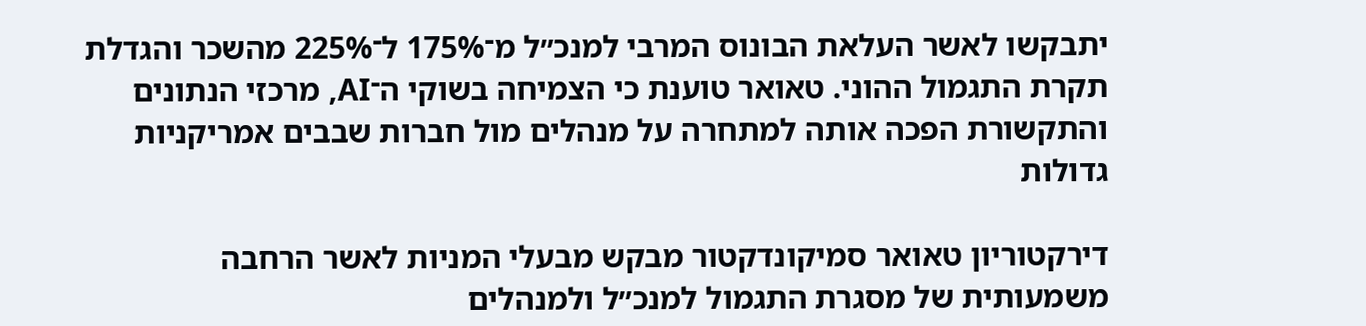יתבקשו לאשר העלאת הבונוס המרבי למנכ״ל מ־175% ל־225% מהשכר והגדלת תקרת התגמול ההוני. טאואר טוענת כי הצמיחה בשוקי ה־AI, מרכזי הנתונים והתקשורת הפכה אותה למתחרה על מנהלים מול חברות שבבים אמריקניות גדולות

דירקטוריון טאואר סמיקונדקטור מבקש מבעלי המניות לאשר הרחבה משמעותית של מסגרת התגמול למנכ״ל ולמנהלים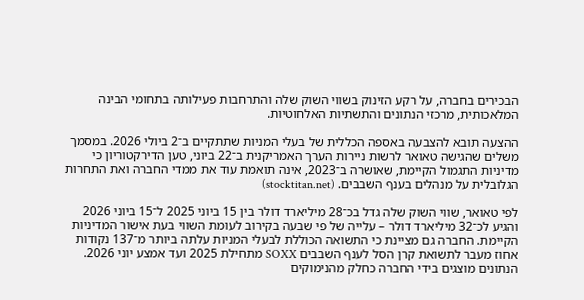הבכירים בחברה, על רקע הזינוק בשווי השוק שלה והתרחבות פעילותה בתחומי הבינה המלאכותית, מרכזי הנתונים והתשתיות האלחוטיות.

ההצעה תובא להצבעה באספה הכללית של בעלי המניות שתתקיים ב־2 ביולי 2026. במסמך משלים שהגישה טאואר לרשות ניירות הערך האמריקנית ב־22 ביוני, טען הדירקטוריון כי מדיניות התגמול הקיימת, שאושרה ב־2023, אינה תואמת עוד את ממדי החברה ואת התחרות הגלובלית על מנהלים בענף השבבים. (stocktitan.net)

לפי טאואר, שווי השוק שלה גדל בכ־28 מיליארד דולר בין 15 ביוני 2025 ל־15 ביוני 2026 והגיע לכ־32 מיליארד דולר – עלייה של פי שבעה בקירוב לעומת השווי בעת אישור המדיניות הקיימת. החברה גם מציינת כי התשואה הכוללת לבעלי המניות עלתה ביותר מ־137 נקודות אחוז מעבר לתשואת קרן הסל לענף השבבים SOXX מתחילת 2025 ועד אמצע יוני 2026. הנתונים מוצגים בידי החברה כחלק מהנימוקים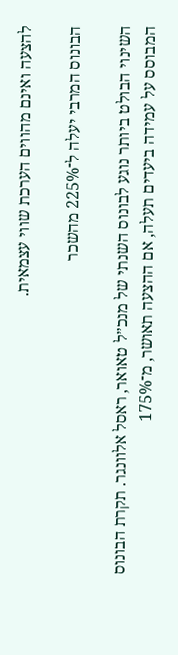להצעה ואינם מהווים הערכת שווי עצמאית.

הבונוס המרבי יעלה ל־225% מהשכר

השינוי הבולט ביותר נוגע לבונוס השנתי של מנכ״ל טאואר, ראסל אלוונגר. תקרת הבונוס המבוסס על עמידה ביעדים תעלה, אם ההצעה תאושר, מ־175%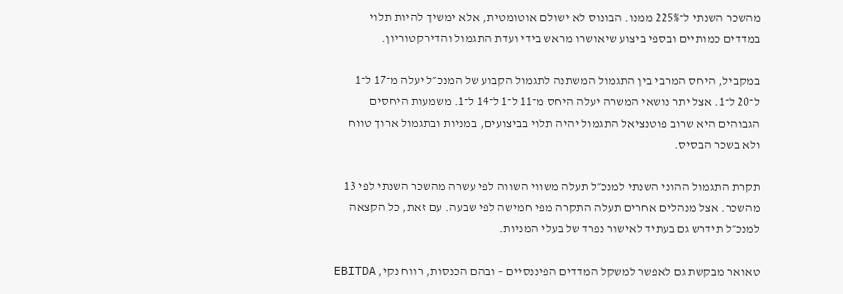מהשכר השנתי ל־225% ממנו. הבונוס לא ישולם אוטומטית, אלא ימשיך להיות תלוי במדדים כמותיים ובספי ביצוע שיאושרו מראש בידי ועדת התגמול והדירקטוריון.

במקביל, היחס המרבי בין התגמול המשתנה לתגמול הקבוע של המנכ״ל יעלה מ־17 ל־1 ל־20 ל־1. אצל יתר נושאי המשרה יעלה היחס מ־11 ל־1 ל־14 ל־1. משמעות היחסים הגבוהים היא שרוב פוטנציאל התגמול יהיה תלוי בביצועים, במניות ובתגמול ארוך טווח ולא בשכר הבסיס.

תקרת התגמול ההוני השנתי למנכ״ל תעלה משווי השווה לפי עשרה מהשכר השנתי לפי 13 מהשכר. אצל מנהלים אחרים תעלה התקרה מפי חמישה לפי שבעה. עם זאת, כל הקצאה למנכ״ל תידרש גם בעתיד לאישור נפרד של בעלי המניות.

טאואר מבקשת גם לאפשר למשקל המדדים הפיננסיים – ובהם הכנסות, רווח נקי, EBITDA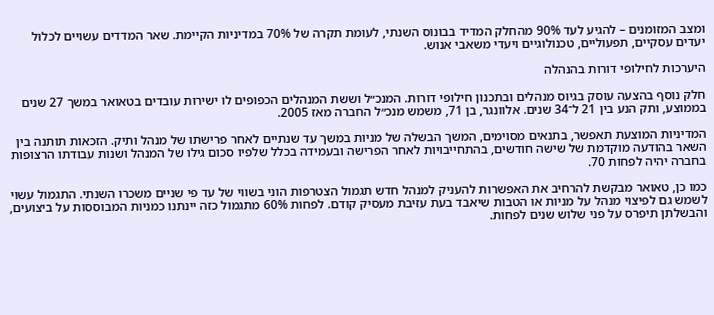ומצב המזומנים – להגיע לעד 90% מהחלק המדיד בבונוס השנתי, לעומת תקרה של 70% במדיניות הקיימת. שאר המדדים עשויים לכלול יעדים עסקיים, תפעוליים, טכנולוגיים ויעדי משאבי אנוש.

היערכות לחילופי דורות בהנהלה

חלק נוסף בהצעה עוסק בגיוס מנהלים ובתכנון חילופי דורות. המנכ״ל וששת המנהלים הכפופים לו ישירות עובדים בטאואר במשך 27 שנים בממוצע, ותק הנע בין 21 ל־34 שנים. אלוונגר, בן 71, משמש מנכ״ל החברה מאז 2005.

המדיניות המוצעת תאפשר, בתנאים מסוימים, המשך הבשלה של מניות במשך עד שנתיים לאחר פרישתו של מנהל ותיק. הזכאות תותנה בין השאר בהודעה מוקדמת של שישה חודשים, בהתחייבויות לאחר הפרישה ובעמידה בכלל שלפיו סכום גילו של המנהל ושנות עבודתו הרצופות בחברה יהיה לפחות 70.

כמו כן, טאואר מבקשת להרחיב את האפשרות להעניק למנהל חדש תגמול הצטרפות הוני בשווי של עד פי שניים משכרו השנתי. התגמול עשוי לשמש גם לפיצוי מנהל על מניות או הטבות שיאבד בעת עזיבת מעסיק קודם. לפחות 60% מתגמול כזה יינתנו כמניות המבוססות על ביצועים, והבשלתן תיפרס על פני שלוש שנים לפחות.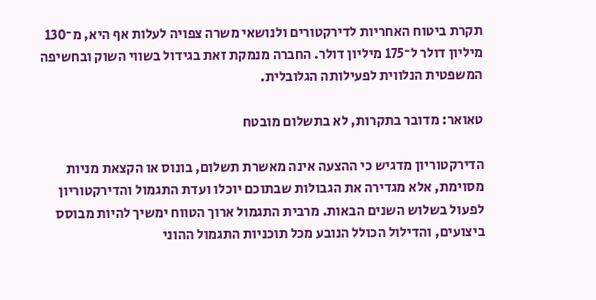תקרת ביטוח האחריות לדירקטורים ולנושאי משרה צפויה לעלות אף היא, מ־130 מיליון דולר ל־175 מיליון דולר. החברה מנמקת זאת בגידול בשווי השוק ובחשיפה המשפטית הנלווית לפעילותה הגלובלית.

טאואר: מדובר בתקרות, לא בתשלום מובטח

הדירקטוריון מדגיש כי ההצעה אינה מאשרת תשלום, בונוס או הקצאת מניות מסוימת, אלא מגדירה את הגבולות שבתוכם יוכלו ועדת התגמול והדירקטוריון לפעול בשלוש השנים הבאות. מרבית התגמול ארוך הטווח ימשיך להיות מבוסס ביצועים, והדילול הכולל הנובע מכל תוכניות התגמול ההוני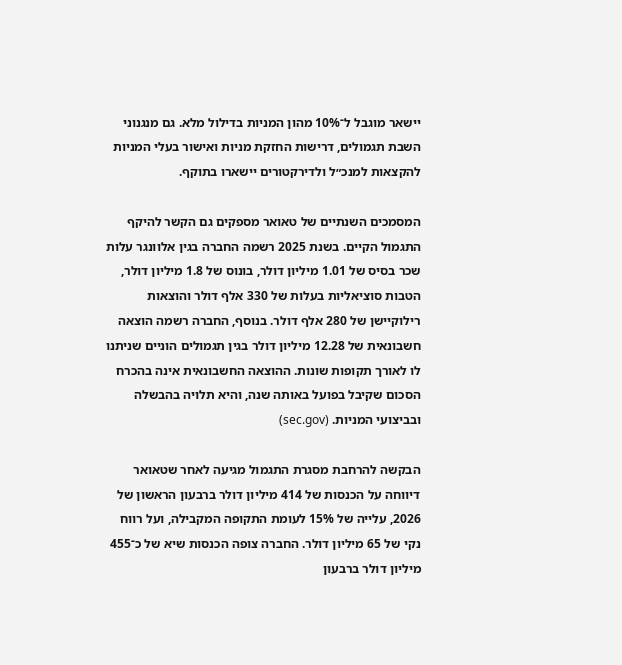יישאר מוגבל ל־10% מהון המניות בדילול מלא. גם מנגנוני השבת תגמולים, דרישות החזקת מניות ואישור בעלי המניות להקצאות למנכ״ל ולדירקטורים יישארו בתוקף.

המסמכים השנתיים של טאואר מספקים גם הקשר להיקף התגמול הקיים. בשנת 2025 רשמה החברה בגין אלוונגר עלות שכר בסיס של 1.01 מיליון דולר, בונוס של 1.8 מיליון דולר, הטבות סוציאליות בעלות של 330 אלף דולר והוצאות רילוקיישן של 280 אלף דולר. בנוסף, החברה רשמה הוצאה חשבונאית של 12.28 מיליון דולר בגין תגמולים הוניים שניתנו לו לאורך תקופות שונות. ההוצאה החשבונאית אינה בהכרח הסכום שקיבל בפועל באותה שנה, והיא תלויה בהבשלה ובביצועי המניות. (sec.gov)

הבקשה להרחבת מסגרת התגמול מגיעה לאחר שטאואר דיווחה על הכנסות של 414 מיליון דולר ברבעון הראשון של 2026, עלייה של 15% לעומת התקופה המקבילה, ועל רווח נקי של 65 מיליון דולר. החברה צופה הכנסות שיא של כ־455 מיליון דולר ברבעון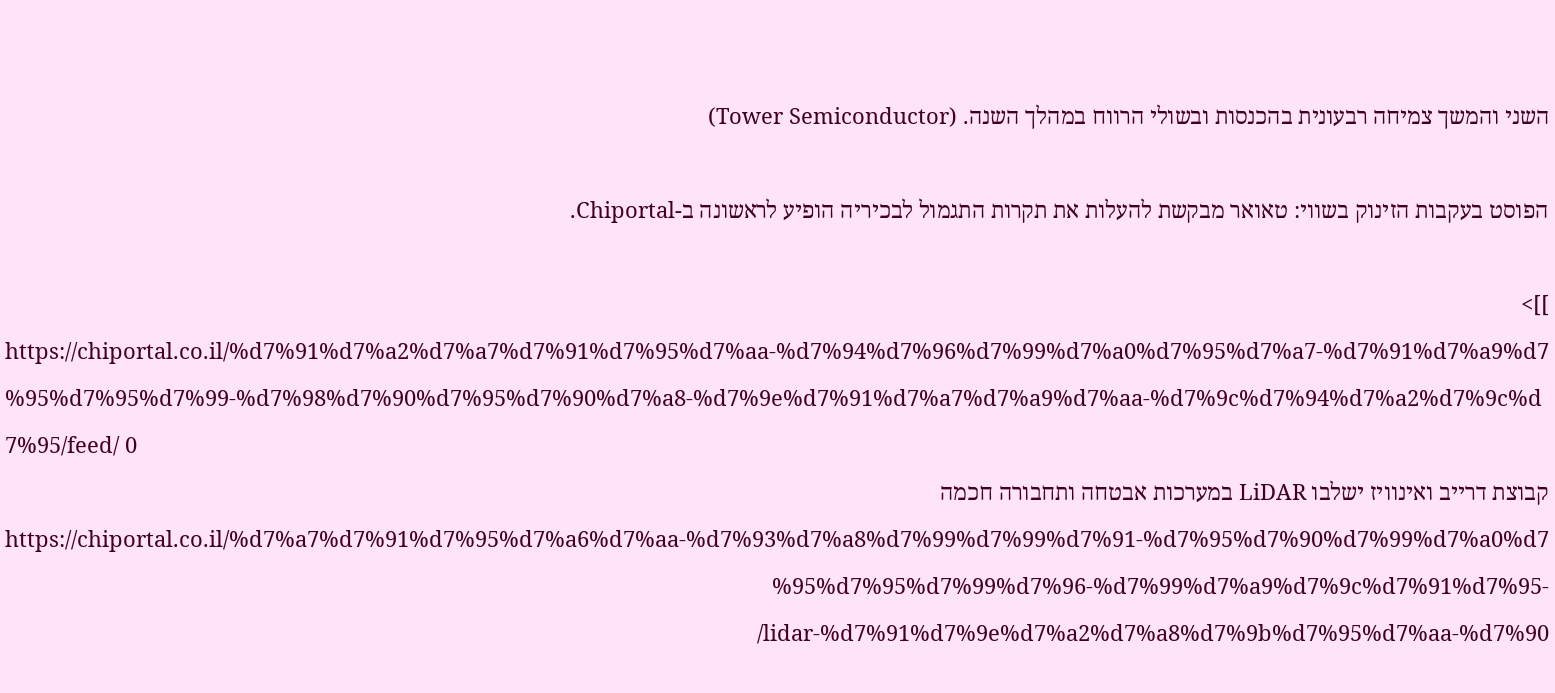השני והמשך צמיחה רבעונית בהכנסות ובשולי הרווח במהלך השנה. (Tower Semiconductor)

הפוסט בעקבות הזינוק בשווי: טאואר מבקשת להעלות את תקרות התגמול לבכיריה הופיע לראשונה ב-Chiportal.

]]>
https://chiportal.co.il/%d7%91%d7%a2%d7%a7%d7%91%d7%95%d7%aa-%d7%94%d7%96%d7%99%d7%a0%d7%95%d7%a7-%d7%91%d7%a9%d7%95%d7%95%d7%99-%d7%98%d7%90%d7%95%d7%90%d7%a8-%d7%9e%d7%91%d7%a7%d7%a9%d7%aa-%d7%9c%d7%94%d7%a2%d7%9c%d7%95/feed/ 0
קבוצת דרייב ואינוויז ישלבו LiDAR במערכות אבטחה ותחבורה חכמה https://chiportal.co.il/%d7%a7%d7%91%d7%95%d7%a6%d7%aa-%d7%93%d7%a8%d7%99%d7%99%d7%91-%d7%95%d7%90%d7%99%d7%a0%d7%95%d7%95%d7%99%d7%96-%d7%99%d7%a9%d7%9c%d7%91%d7%95-lidar-%d7%91%d7%9e%d7%a2%d7%a8%d7%9b%d7%95%d7%aa-%d7%90/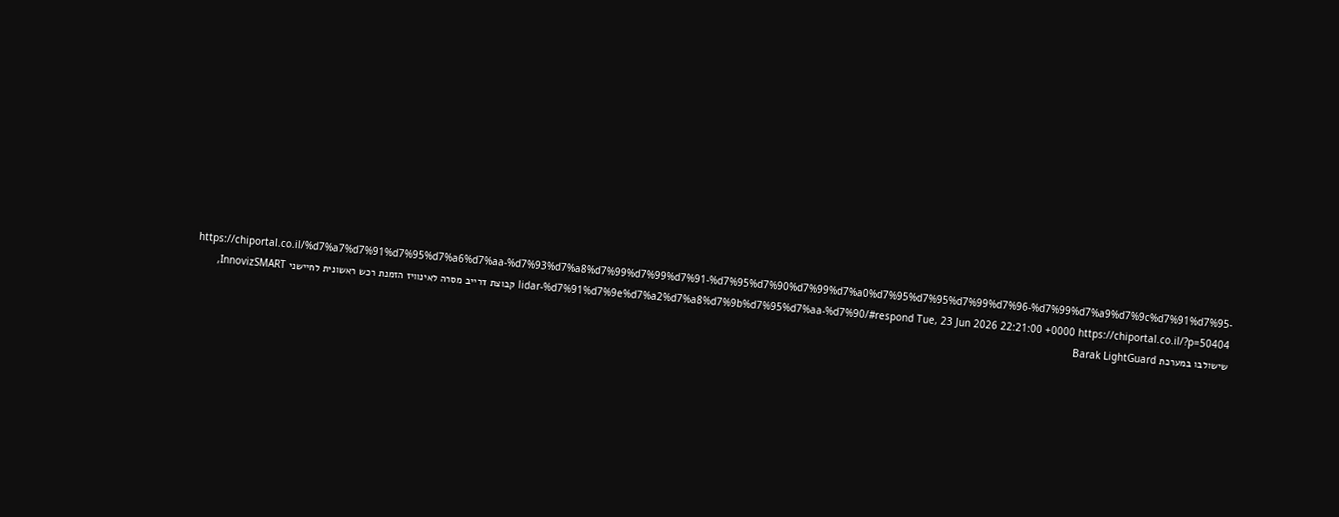https://chiportal.co.il/%d7%a7%d7%91%d7%95%d7%a6%d7%aa-%d7%93%d7%a8%d7%99%d7%99%d7%91-%d7%95%d7%90%d7%99%d7%a0%d7%95%d7%95%d7%99%d7%96-%d7%99%d7%a9%d7%9c%d7%91%d7%95-lidar-%d7%91%d7%9e%d7%a2%d7%a8%d7%9b%d7%95%d7%aa-%d7%90/#respond Tue, 23 Jun 2026 22:21:00 +0000 https://chiportal.co.il/?p=50404 קבוצת דרייב מסרה לאינוויז הזמנת רכש ראשונית לחיישני InnovizSMART, שישולבו במערכת Barak LightGuard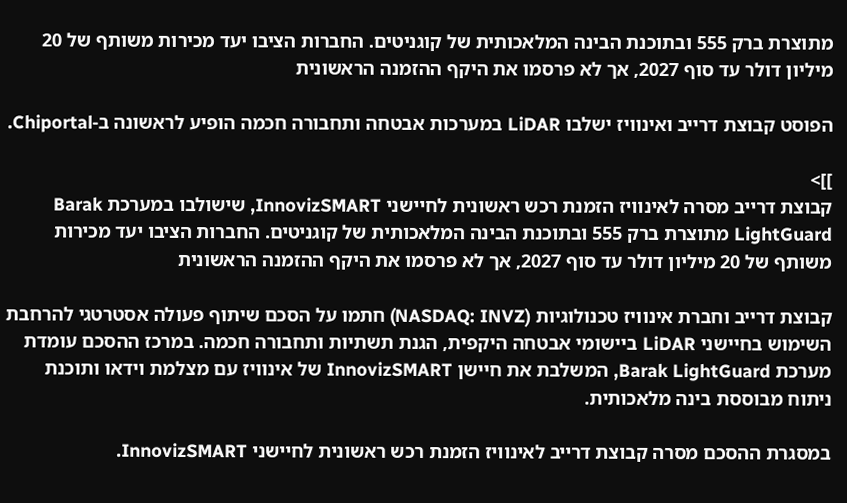מתוצרת ברק 555 ובתוכנת הבינה המלאכותית של קוגניטים. החברות הציבו יעד מכירות משותף של 20 מיליון דולר עד סוף 2027, אך לא פרסמו את היקף ההזמנה הראשונית

הפוסט קבוצת דרייב ואינוויז ישלבו LiDAR במערכות אבטחה ותחבורה חכמה הופיע לראשונה ב-Chiportal.

]]>
קבוצת דרייב מסרה לאינוויז הזמנת רכש ראשונית לחיישני InnovizSMART, שישולבו במערכת Barak LightGuard מתוצרת ברק 555 ובתוכנת הבינה המלאכותית של קוגניטים. החברות הציבו יעד מכירות משותף של 20 מיליון דולר עד סוף 2027, אך לא פרסמו את היקף ההזמנה הראשונית

קבוצת דרייב וחברת אינוויז טכנולוגיות (NASDAQ: INVZ) חתמו על הסכם שיתוף פעולה אסטרטגי להרחבת השימוש בחיישני LiDAR ביישומי אבטחה היקפית, הגנת תשתיות ותחבורה חכמה. במרכז ההסכם עומדת מערכת Barak LightGuard, המשלבת את חיישן InnovizSMART של אינוויז עם מצלמת וידאו ותוכנת ניתוח מבוססת בינה מלאכותית.

במסגרת ההסכם מסרה קבוצת דרייב לאינוויז הזמנת רכש ראשונית לחיישני InnovizSMART.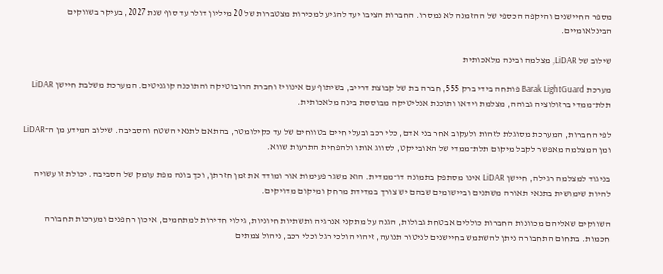מספר החיישנים והיקפה הכספי של ההזמנה לא נמסרו. החברות הציבו יעד להגיע למכירות מצטברות של 20 מיליון דולר עד סוף שנת 2027, בעיקר בשווקים הבינלאומיים.

שילוב של LiDAR, מצלמה ובינה מלאכותית

מערכת Barak LightGuard פותחה בידי ברק 555, חברה בת של קבוצת דרייב, בשיתוף עם אינוויז וחברת הרובוטיקה והתוכנה קוגניטים. המערכת משלבת חיישן LiDAR תלת־ממדי ברזולוציה גבוהה, מצלמת וידאו ותוכנת אנליטיקה מבוססת בינה מלאכותית.

לפי החברות, המערכת מסוגלת לזהות ולעקוב אחר בני אדם, כלי רכב ובעלי חיים בטווחים של עד כקילומטר, בהתאם לתנאי השטח והסביבה. שילוב המידע מן ה־LiDAR ומן המצלמה מאפשר לקבל מיקום תלת־ממדי של האובייקט, לסווג אותו ולהפחית התרעות שווא.

בניגוד למצלמה רגילה, חיישן LiDAR אינו מסתפק בתמונה דו־ממדית. הוא משגר פעימות אור ומודד את זמן חזרתן, וכך בונה מפת עומק של הסביבה. יכולת זו עשויה להיות שימושית בתנאי תאורה משתנים וביישומים שבהם יש צורך במדידת מרחק ומיקום מדויקים.

השווקים שאליהם מכוונות החברות כוללים אבטחת גבולות, הגנה על מתקני אנרגיה ותשתיות חיוניות, גילוי חדירות למתחמים, איכון רחפנים ומערכות תחבורה חכמות. בתחום התחבורה ניתן להשתמש בחיישנים לניטור תנועה, זיהוי הולכי רגל וכלי רכב, ניהול צמתים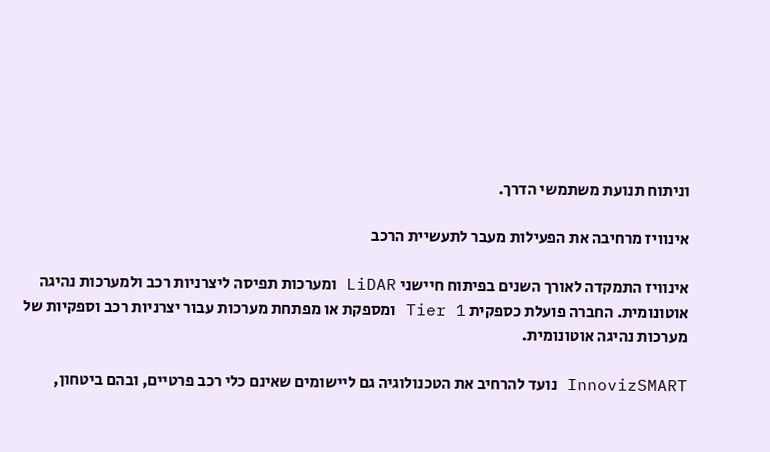וניתוח תנועת משתמשי הדרך.

אינוויז מרחיבה את הפעילות מעבר לתעשיית הרכב

אינוויז התמקדה לאורך השנים בפיתוח חיישני LiDAR ומערכות תפיסה ליצרניות רכב ולמערכות נהיגה אוטונומית. החברה פועלת כספקית Tier 1 ומספקת או מפתחת מערכות עבור יצרניות רכב וספקיות של מערכות נהיגה אוטונומית.

InnovizSMART נועד להרחיב את הטכנולוגיה גם ליישומים שאינם כלי רכב פרטיים, ובהם ביטחון,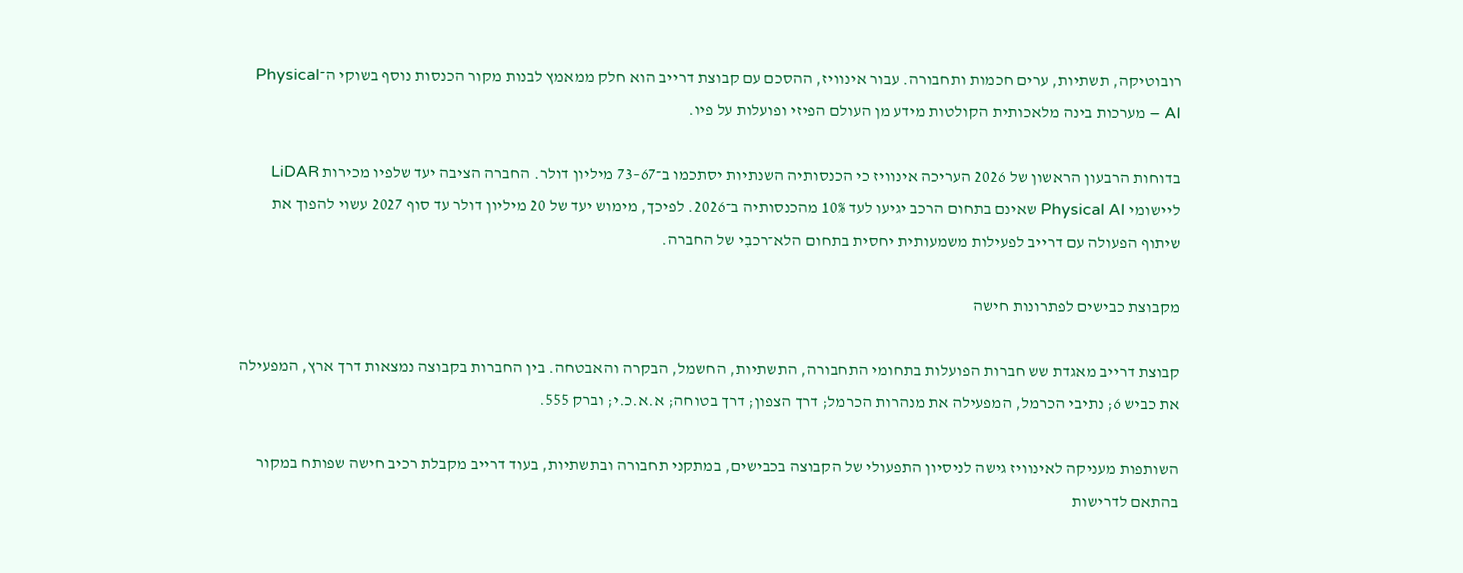רובוטיקה, תשתיות, ערים חכמות ותחבורה. עבור אינוויז, ההסכם עם קבוצת דרייב הוא חלק ממאמץ לבנות מקור הכנסות נוסף בשוקי ה־Physical AI – מערכות בינה מלאכותית הקולטות מידע מן העולם הפיזי ופועלות על פיו.

בדוחות הרבעון הראשון של 2026 העריכה אינוויז כי הכנסותיה השנתיות יסתכמו ב־67–73 מיליון דולר. החברה הציבה יעד שלפיו מכירות LiDAR ליישומי Physical AI שאינם בתחום הרכב יגיעו לעד 10% מהכנסותיה ב־2026. לפיכך, מימוש יעד של 20 מיליון דולר עד סוף 2027 עשוי להפוך את שיתוף הפעולה עם דרייב לפעילות משמעותית יחסית בתחום הלא־רכבִי של החברה.

מקבוצת כבישים לפתרונות חישה

קבוצת דרייב מאגדת שש חברות הפועלות בתחומי התחבורה, התשתיות, החשמל, הבקרה והאבטחה. בין החברות בקבוצה נמצאות דרך ארץ, המפעילה את כביש 6; נתיבי הכרמל, המפעילה את מנהרות הכרמל; דרך הצפון; דרך בטוחה; א.א.כ.י; וברק 555.

השותפות מעניקה לאינוויז גישה לניסיון התפעולי של הקבוצה בכבישים, במתקני תחבורה ובתשתיות, בעוד דרייב מקבלת רכיב חישה שפותח במקור בהתאם לדרישות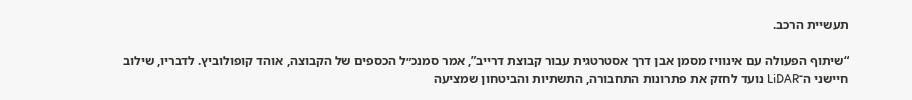תעשיית הרכב.

“שיתוף הפעולה עם אינוויז מסמן אבן דרך אסטרטגית עבור קבוצת דרייב”, אמר סמנכ״ל הכספים של הקבוצה, אוהד קופולוביץ. לדבריו, שילוב חיישני ה־LiDAR נועד לחזק את פתרונות התחבורה, התשתיות והביטחון שמציעה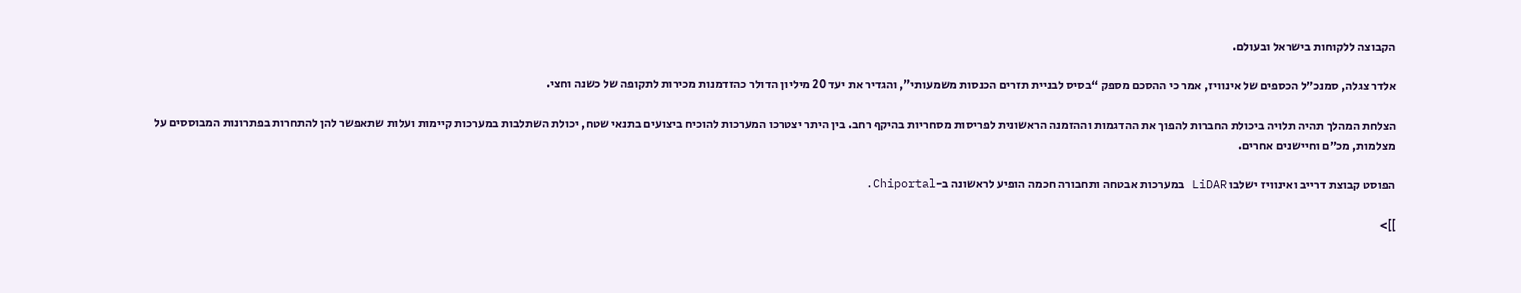הקבוצה ללקוחות בישראל ובעולם.

אלדר צגלה, סמנכ״ל הכספים של אינוויז, אמר כי ההסכם מספק “בסיס לבניית תזרים הכנסות משמעותי”, והגדיר את יעד 20 מיליון הדולר כהזדמנות מכירות לתקופה של כשנה וחצי.

הצלחת המהלך תהיה תלויה ביכולת החברות להפוך את ההדגמות וההזמנה הראשונית לפריסות מסחריות בהיקף רחב. בין היתר יצטרכו המערכות להוכיח ביצועים בתנאי שטח, יכולת השתלבות במערכות קיימות ועלות שתאפשר להן להתחרות בפתרונות המבוססים על מצלמות, מכ״ם וחיישנים אחרים.

הפוסט קבוצת דרייב ואינוויז ישלבו LiDAR במערכות אבטחה ותחבורה חכמה הופיע לראשונה ב-Chiportal.

]]>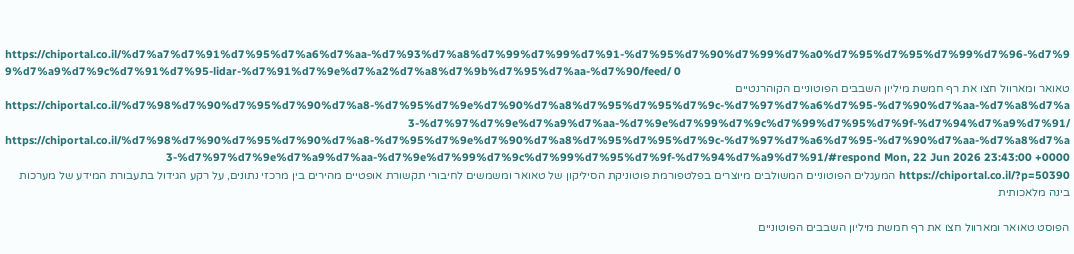https://chiportal.co.il/%d7%a7%d7%91%d7%95%d7%a6%d7%aa-%d7%93%d7%a8%d7%99%d7%99%d7%91-%d7%95%d7%90%d7%99%d7%a0%d7%95%d7%95%d7%99%d7%96-%d7%99%d7%a9%d7%9c%d7%91%d7%95-lidar-%d7%91%d7%9e%d7%a2%d7%a8%d7%9b%d7%95%d7%aa-%d7%90/feed/ 0
טאואר ומארוול חצו את רף חמשת מיליון השבבים הפוטוניים הקוהרנטיים https://chiportal.co.il/%d7%98%d7%90%d7%95%d7%90%d7%a8-%d7%95%d7%9e%d7%90%d7%a8%d7%95%d7%95%d7%9c-%d7%97%d7%a6%d7%95-%d7%90%d7%aa-%d7%a8%d7%a3-%d7%97%d7%9e%d7%a9%d7%aa-%d7%9e%d7%99%d7%9c%d7%99%d7%95%d7%9f-%d7%94%d7%a9%d7%91/ https://chiportal.co.il/%d7%98%d7%90%d7%95%d7%90%d7%a8-%d7%95%d7%9e%d7%90%d7%a8%d7%95%d7%95%d7%9c-%d7%97%d7%a6%d7%95-%d7%90%d7%aa-%d7%a8%d7%a3-%d7%97%d7%9e%d7%a9%d7%aa-%d7%9e%d7%99%d7%9c%d7%99%d7%95%d7%9f-%d7%94%d7%a9%d7%91/#respond Mon, 22 Jun 2026 23:43:00 +0000 https://chiportal.co.il/?p=50390 המעגלים הפוטוניים המשולבים מיוצרים בפלטפורמת פוטוניקת הסיליקון של טאואר ומשמשים לחיבורי תקשורת אופטיים מהירים בין מרכזי נתונים, על רקע הגידול בתעבורת המידע של מערכות בינה מלאכותית

הפוסט טאואר ומארוול חצו את רף חמשת מיליון השבבים הפוטוניים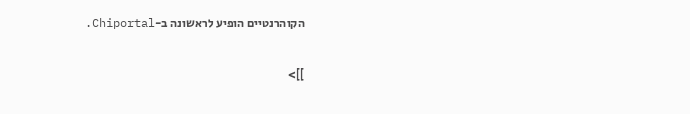הקוהרנטיים הופיע לראשונה ב-Chiportal.

]]>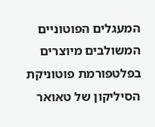המעגלים הפוטוניים המשולבים מיוצרים בפלטפורמת פוטוניקת הסיליקון של טאואר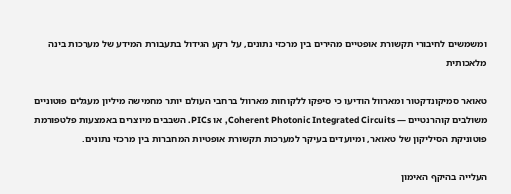ומשמשים לחיבורי תקשורת אופטיים מהירים בין מרכזי נתונים, על רקע הגידול בתעבורת המידע של מערכות בינה מלאכותית

טאואר סמיקונדקטור ומארוול הודיעו כי סיפקו ללקוחות מארוול ברחבי העולם יותר מחמישה מיליון מעגלים פוטוניים משולבים קוהרנטיים — Coherent Photonic Integrated Circuits, או PICs. השבבים מיוצרים באמצעות פלטפורמת פוטוניקת הסיליקון של טאואר, ומיועדים בעיקר למערכות תקשורת אופטיות המחברות בין מרכזי נתונים.

העלייה בהיקף האימון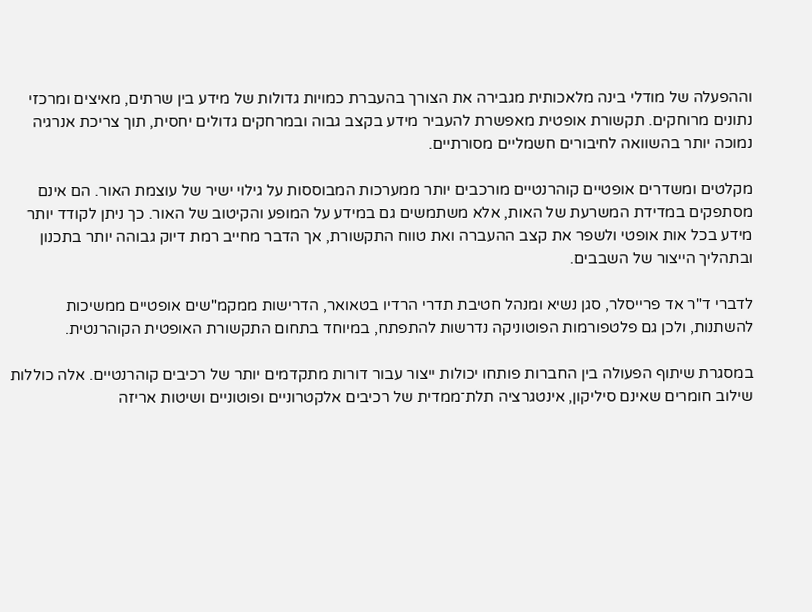וההפעלה של מודלי בינה מלאכותית מגבירה את הצורך בהעברת כמויות גדולות של מידע בין שרתים, מאיצים ומרכזי נתונים מרוחקים. תקשורת אופטית מאפשרת להעביר מידע בקצב גבוה ובמרחקים גדולים יחסית, תוך צריכת אנרגיה נמוכה יותר בהשוואה לחיבורים חשמליים מסורתיים.

מקלטים ומשדרים אופטיים קוהרנטיים מורכבים יותר ממערכות המבוססות על גילוי ישיר של עוצמת האור. הם אינם מסתפקים במדידת המשרעת של האות, אלא משתמשים גם במידע על המופע והקיטוב של האור. כך ניתן לקודד יותר מידע בכל אות אופטי ולשפר את קצב ההעברה ואת טווח התקשורת, אך הדבר מחייב רמת דיוק גבוהה יותר בתכנון ובתהליך הייצור של השבבים.

לדברי ד"ר אד פרייסלר, סגן נשיא ומנהל חטיבת תדרי הרדיו בטאואר, הדרישות ממקמ"שים אופטיים ממשיכות להשתנות, ולכן גם פלטפורמות הפוטוניקה נדרשות להתפתח, במיוחד בתחום התקשורת האופטית הקוהרנטית.

במסגרת שיתוף הפעולה בין החברות פותחו יכולות ייצור עבור דורות מתקדמים יותר של רכיבים קוהרנטיים. אלה כוללות שילוב חומרים שאינם סיליקון, אינטגרציה תלת־ממדית של רכיבים אלקטרוניים ופוטוניים ושיטות אריזה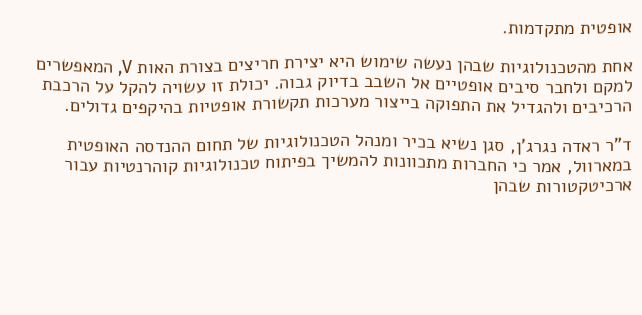אופטית מתקדמות.

אחת מהטכנולוגיות שבהן נעשה שימוש היא יצירת חריצים בצורת האות V, המאפשרים למקם ולחבר סיבים אופטיים אל השבב בדיוק גבוה. יכולת זו עשויה להקל על הרכבת הרכיבים ולהגדיל את התפוקה בייצור מערכות תקשורת אופטיות בהיקפים גדולים.

ד"ר ראדה נגרג'ן, סגן נשיא בכיר ומנהל הטכנולוגיות של תחום ההנדסה האופטית במארוול, אמר כי החברות מתכוונות להמשיך בפיתוח טכנולוגיות קוהרנטיות עבור ארכיטקטורות שבהן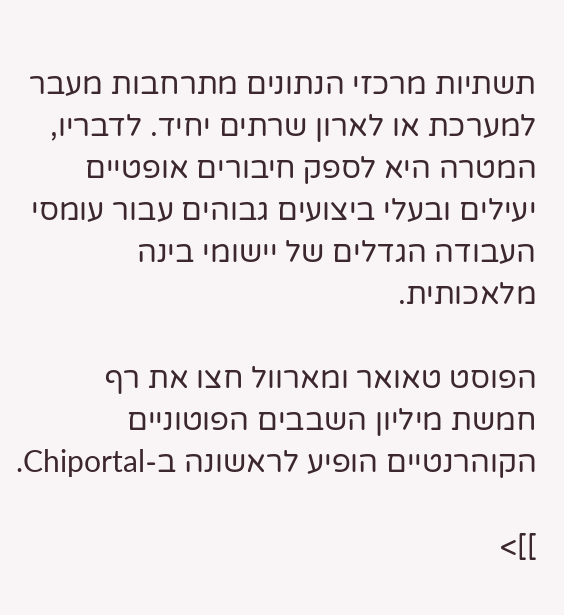תשתיות מרכזי הנתונים מתרחבות מעבר למערכת או לארון שרתים יחיד. לדבריו, המטרה היא לספק חיבורים אופטיים יעילים ובעלי ביצועים גבוהים עבור עומסי העבודה הגדלים של יישומי בינה מלאכותית.

הפוסט טאואר ומארוול חצו את רף חמשת מיליון השבבים הפוטוניים הקוהרנטיים הופיע לראשונה ב-Chiportal.

]]>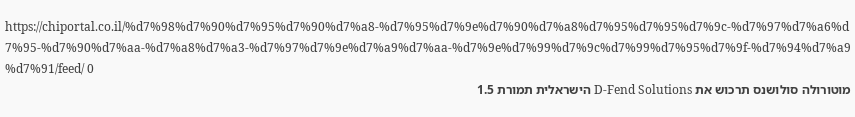https://chiportal.co.il/%d7%98%d7%90%d7%95%d7%90%d7%a8-%d7%95%d7%9e%d7%90%d7%a8%d7%95%d7%95%d7%9c-%d7%97%d7%a6%d7%95-%d7%90%d7%aa-%d7%a8%d7%a3-%d7%97%d7%9e%d7%a9%d7%aa-%d7%9e%d7%99%d7%9c%d7%99%d7%95%d7%9f-%d7%94%d7%a9%d7%91/feed/ 0
מוטורולה סולושנס תרכוש את D-Fend Solutions הישראלית תמורת 1.5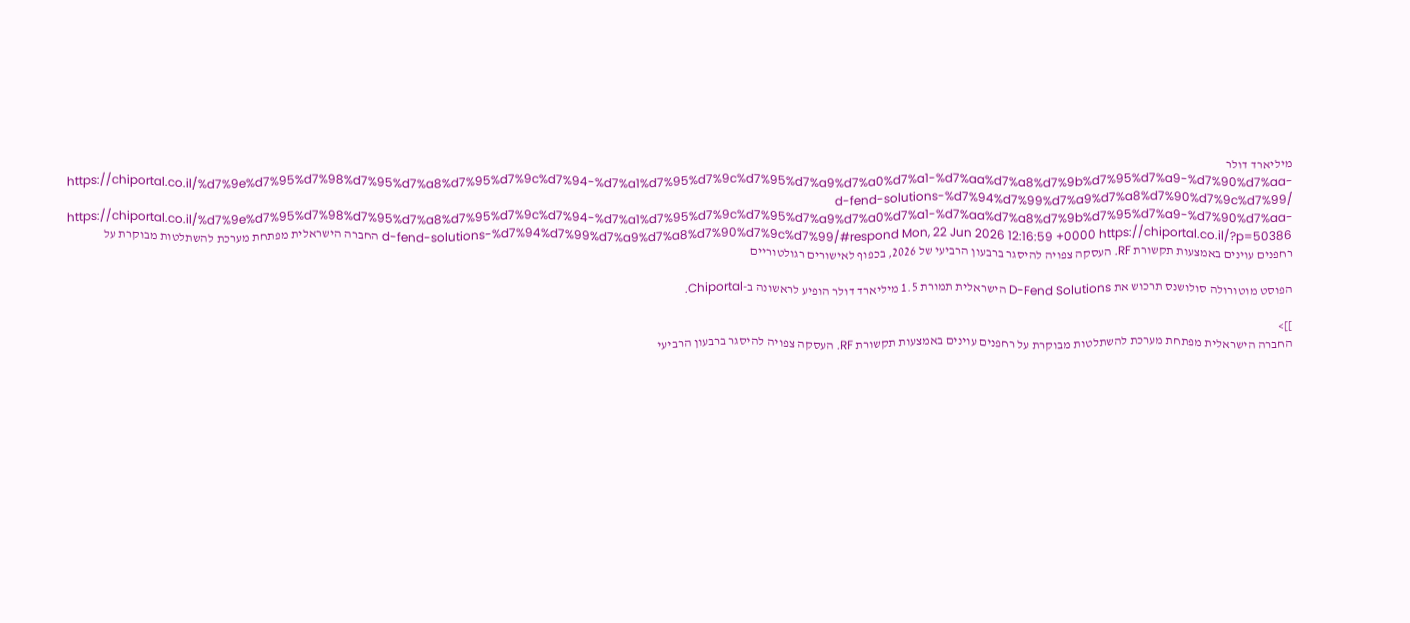מיליארד דולר https://chiportal.co.il/%d7%9e%d7%95%d7%98%d7%95%d7%a8%d7%95%d7%9c%d7%94-%d7%a1%d7%95%d7%9c%d7%95%d7%a9%d7%a0%d7%a1-%d7%aa%d7%a8%d7%9b%d7%95%d7%a9-%d7%90%d7%aa-d-fend-solutions-%d7%94%d7%99%d7%a9%d7%a8%d7%90%d7%9c%d7%99/ https://chiportal.co.il/%d7%9e%d7%95%d7%98%d7%95%d7%a8%d7%95%d7%9c%d7%94-%d7%a1%d7%95%d7%9c%d7%95%d7%a9%d7%a0%d7%a1-%d7%aa%d7%a8%d7%9b%d7%95%d7%a9-%d7%90%d7%aa-d-fend-solutions-%d7%94%d7%99%d7%a9%d7%a8%d7%90%d7%9c%d7%99/#respond Mon, 22 Jun 2026 12:16:59 +0000 https://chiportal.co.il/?p=50386 החברה הישראלית מפתחת מערכת להשתלטות מבוקרת על רחפנים עוינים באמצעות תקשורת RF. העסקה צפויה להיסגר ברבעון הרביעי של 2026, בכפוף לאישורים רגולטוריים

הפוסט מוטורולה סולושנס תרכוש את D-Fend Solutions הישראלית תמורת 1.5 מיליארד דולר הופיע לראשונה ב-Chiportal.

]]>
החברה הישראלית מפתחת מערכת להשתלטות מבוקרת על רחפנים עוינים באמצעות תקשורת RF. העסקה צפויה להיסגר ברבעון הרביעי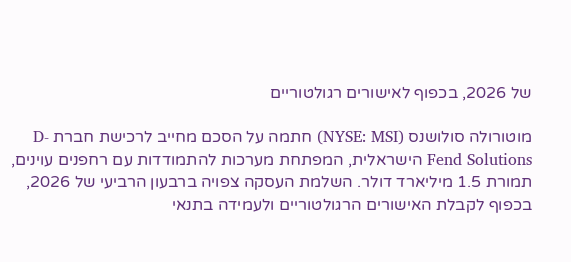של 2026, בכפוף לאישורים רגולטוריים

מוטורולה סולושנס (NYSE: MSI) חתמה על הסכם מחייב לרכישת חברת D-Fend Solutions הישראלית, המפתחת מערכות להתמודדות עם רחפנים עוינים, תמורת 1.5 מיליארד דולר. השלמת העסקה צפויה ברבעון הרביעי של 2026, בכפוף לקבלת האישורים הרגולטוריים ולעמידה בתנאי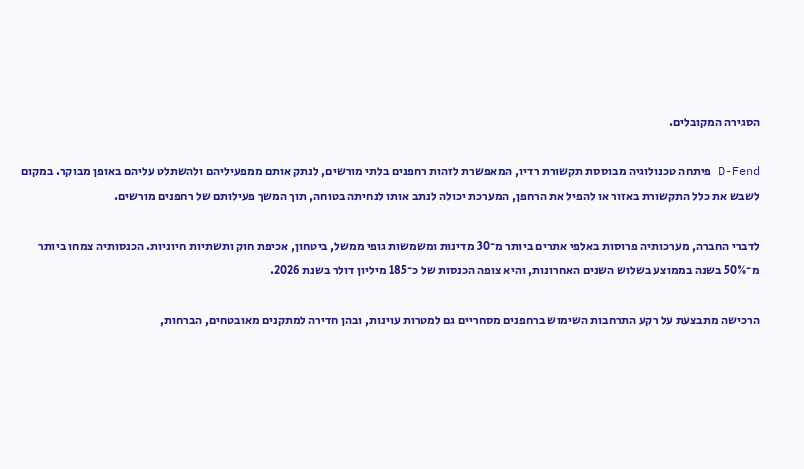הסגירה המקובלים.

D-Fend פיתחה טכנולוגיה מבוססת תקשורת רדיו, המאפשרת לזהות רחפנים בלתי מורשים, לנתק אותם ממפעיליהם ולהשתלט עליהם באופן מבוקר. במקום לשבש את כלל התקשורת באזור או להפיל את הרחפן, המערכת יכולה לנתב אותו לנחיתה בטוחה, תוך המשך פעילותם של רחפנים מורשים.

לדברי החברה, מערכותיה פרוסות באלפי אתרים ביותר מ־30 מדינות ומשמשות גופי ממשל, ביטחון, אכיפת חוק ותשתיות חיוניות. הכנסותיה צמחו ביותר מ־50% בשנה בממוצע בשלוש השנים האחרונות, והיא צופה הכנסות של כ־185 מיליון דולר בשנת 2026.

הרכישה מתבצעת על רקע התרחבות השימוש ברחפנים מסחריים גם למטרות עוינות, ובהן חדירה למתקנים מאובטחים, הברחות,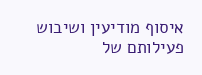איסוף מודיעין ושיבוש פעילותם של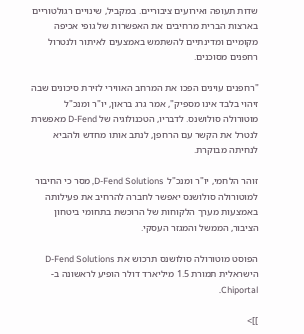שדות תעופה ואירועים ציבוריים. במקביל, שינויים רגולטוריים בארצות הברית מרחיבים את האפשרות של גופי אכיפה מקומיים ומדינתיים להשתמש באמצעים לאיתור ולנטרול רחפנים מסוכנים.

"רחפנים עוינים הפכו את המרחב האווירי לזירת סיכונים שבה זיהוי בלבד אינו מספיק", אמר גרג בראון, יו"ר ומנכ"ל מוטורולה סולושנס. לדבריו, הטכנולוגיה של D-Fend מאפשרת לנטרל את הקשר עם הרחפן, לנתב אותו מחדש ולהביא לנחיתה מבוקרת.

זוהר הלחמי, יו"ר ומנכ"ל D-Fend Solutions, מסר כי החיבור למוטורולה סולושנס יאפשר לחברה להרחיב את פעילותה באמצעות מערך הלקוחות של הרוכשת בתחומי ביטחון הציבור, הממשל והמגזר העסקי.

הפוסט מוטורולה סולושנס תרכוש את D-Fend Solutions הישראלית תמורת 1.5 מיליארד דולר הופיע לראשונה ב-Chiportal.

]]>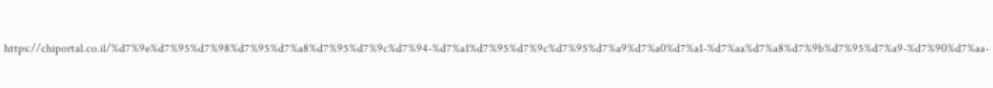https://chiportal.co.il/%d7%9e%d7%95%d7%98%d7%95%d7%a8%d7%95%d7%9c%d7%94-%d7%a1%d7%95%d7%9c%d7%95%d7%a9%d7%a0%d7%a1-%d7%aa%d7%a8%d7%9b%d7%95%d7%a9-%d7%90%d7%aa-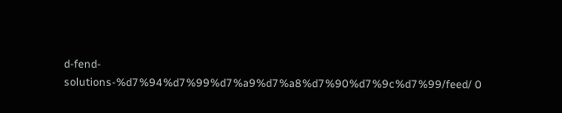d-fend-solutions-%d7%94%d7%99%d7%a9%d7%a8%d7%90%d7%9c%d7%99/feed/ 0